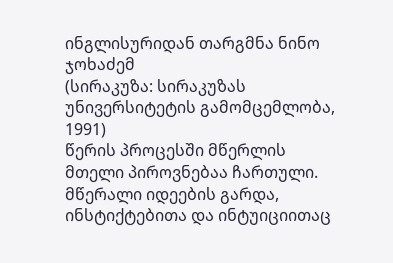ინგლისურიდან თარგმნა ნინო ჯოხაძემ
(სირაკუზა: სირაკუზას უნივერსიტეტის გამომცემლობა, 1991)
წერის პროცესში მწერლის მთელი პიროვნებაა ჩართული. მწერალი იდეების გარდა, ინსტიქტებითა და ინტუიციითაც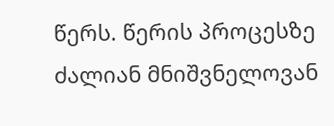წერს. წერის პროცესზე ძალიან მნიშვნელოვან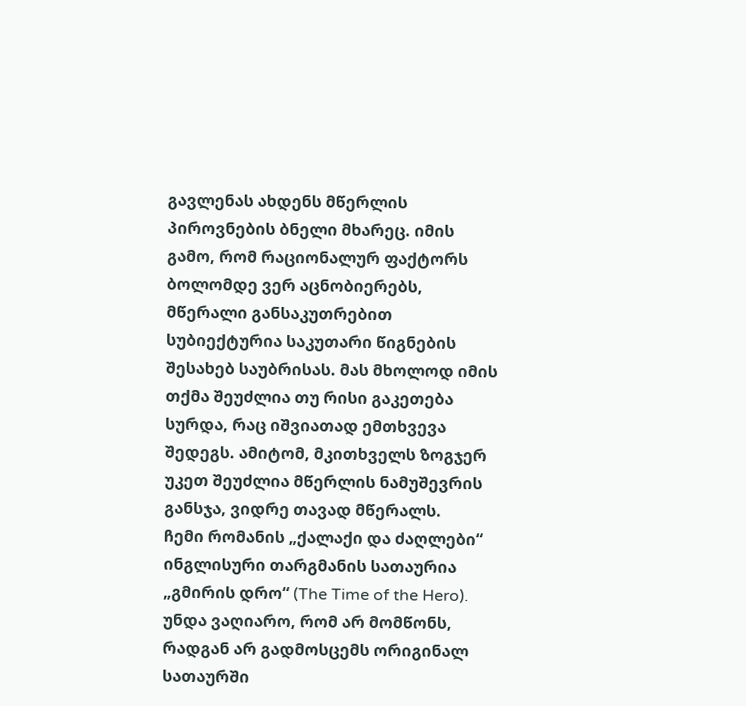გავლენას ახდენს მწერლის პიროვნების ბნელი მხარეც. იმის გამო, რომ რაციონალურ ფაქტორს ბოლომდე ვერ აცნობიერებს, მწერალი განსაკუთრებით სუბიექტურია საკუთარი წიგნების შესახებ საუბრისას. მას მხოლოდ იმის თქმა შეუძლია თუ რისი გაკეთება სურდა, რაც იშვიათად ემთხვევა შედეგს. ამიტომ, მკითხველს ზოგჯერ უკეთ შეუძლია მწერლის ნამუშევრის განსჯა, ვიდრე თავად მწერალს.
ჩემი რომანის „ქალაქი და ძაღლები“ ინგლისური თარგმანის სათაურია „გმირის დრო“ (The Time of the Hero). უნდა ვაღიარო, რომ არ მომწონს, რადგან არ გადმოსცემს ორიგინალ სათაურში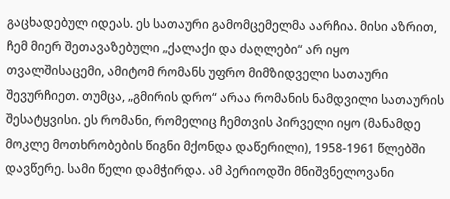გაცხადებულ იდეას. ეს სათაური გამომცემელმა აარჩია. მისი აზრით, ჩემ მიერ შეთავაზებული „ქალაქი და ძაღლები“ არ იყო თვალშისაცემი, ამიტომ რომანს უფრო მიმზიდველი სათაური შევურჩიეთ. თუმცა, „გმირის დრო“ არაა რომანის ნამდვილი სათაურის შესატყვისი. ეს რომანი, რომელიც ჩემთვის პირველი იყო (მანამდე მოკლე მოთხრობების წიგნი მქონდა დაწერილი), 1958-1961 წლებში დავწერე. სამი წელი დამჭირდა. ამ პერიოდში მნიშვნელოვანი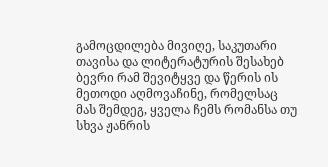გამოცდილება მივიღე, საკუთარი თავისა და ლიტერატურის შესახებ ბევრი რამ შევიტყვე და წერის ის მეთოდი აღმოვაჩინე, რომელსაც მას შემდეგ, ყველა ჩემს რომანსა თუ სხვა ჟანრის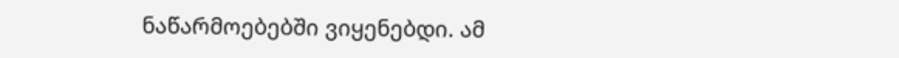ნაწარმოებებში ვიყენებდი. ამ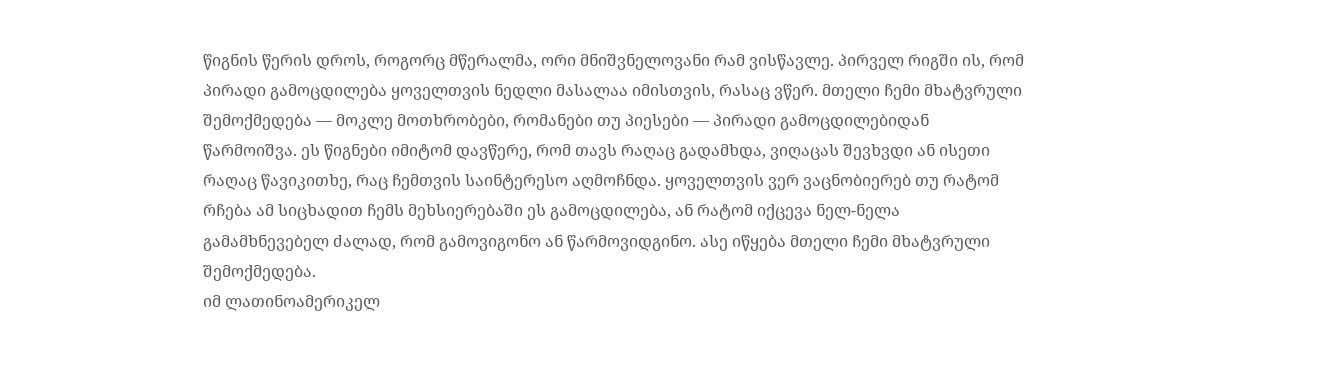წიგნის წერის დროს, როგორც მწერალმა, ორი მნიშვნელოვანი რამ ვისწავლე. პირველ რიგში ის, რომ პირადი გამოცდილება ყოველთვის ნედლი მასალაა იმისთვის, რასაც ვწერ. მთელი ჩემი მხატვრული შემოქმედება — მოკლე მოთხრობები, რომანები თუ პიესები — პირადი გამოცდილებიდან წარმოიშვა. ეს წიგნები იმიტომ დავწერე, რომ თავს რაღაც გადამხდა, ვიღაცას შევხვდი ან ისეთი რაღაც წავიკითხე, რაც ჩემთვის საინტერესო აღმოჩნდა. ყოველთვის ვერ ვაცნობიერებ თუ რატომ რჩება ამ სიცხადით ჩემს მეხსიერებაში ეს გამოცდილება, ან რატომ იქცევა ნელ-ნელა გამამხნევებელ ძალად, რომ გამოვიგონო ან წარმოვიდგინო. ასე იწყება მთელი ჩემი მხატვრული შემოქმედება.
იმ ლათინოამერიკელ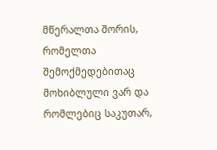მწერალთა შორის, რომელთა შემოქმედებითაც მოხიბლული ვარ და რომლებიც საკუთარ,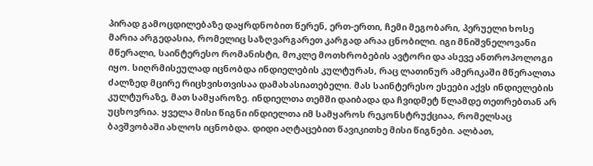პირად გამოცდილებაზე დაყრდნობით წერენ, ერთ-ერთი, ჩემი მეგობარი, პერუელი ხოსე მარია არგედასია, რომელიც საზღვარგარეთ კარგად არაა ცნობილი. იგი მნიშვნელოვანი მწერალი, საინტერესო რომანისტი, მოკლე მოთხრობების ავტორი და ასევე ანთროპოლოგი იყო. სიღრმისეულად იცნობდა ინდიელების კულტურას, რაც ლათინურ ამერიკაში მწერალთა ძალზედ მცირე რიცხვისთვისაა დამახასიათებელი. მას საინტერესო ესეები აქვს ინდიელების კულტურაზე, მათ სამყაროზე. ინდიელთა თემში დაიბადა და ჩვიდმეტ წლამდე თეთრებთან არ უცხოვრია. ყველა მისი წიგნი ინდიელთა იმ სამყაროს რეკონსტრუქციაა, რომელსაც ბავშვობაში ახლოს იცნობდა. დიდი აღტაცებით წავიკითხე მისი წიგნები. ალბათ,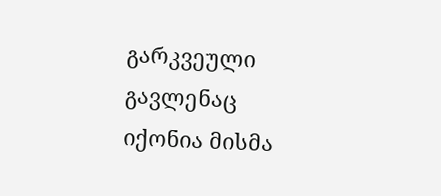გარკვეული გავლენაც იქონია მისმა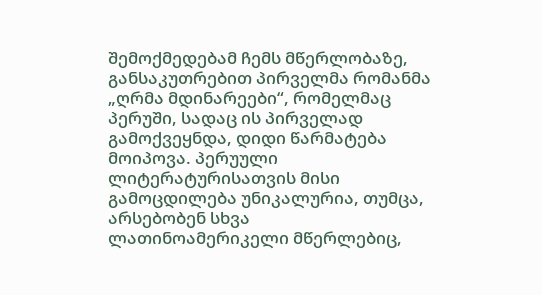შემოქმედებამ ჩემს მწერლობაზე, განსაკუთრებით პირველმა რომანმა „ღრმა მდინარეები“, რომელმაც პერუში, სადაც ის პირველად გამოქვეყნდა, დიდი წარმატება მოიპოვა. პერუული ლიტერატურისათვის მისი გამოცდილება უნიკალურია, თუმცა, არსებობენ სხვა ლათინოამერიკელი მწერლებიც,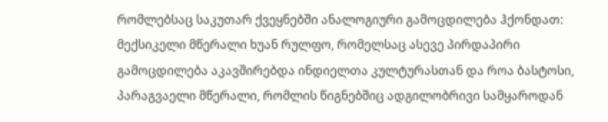რომლებსაც საკუთარ ქვეყნებში ანალოგიური გამოცდილება ჰქონდათ: მექსიკელი მწერალი ხუან რულფო, რომელსაც ასევე პირდაპირი გამოცდილება აკავშირებდა ინდიელთა კულტურასთან და როა ბასტოსი, პარაგვაელი მწერალი, რომლის წიგნებშიც ადგილობრივი სამყაროდან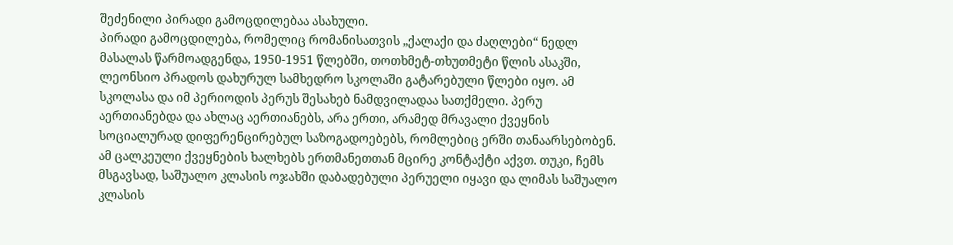შეძენილი პირადი გამოცდილებაა ასახული.
პირადი გამოცდილება, რომელიც რომანისათვის „ქალაქი და ძაღლები“ ნედლ მასალას წარმოადგენდა, 1950-1951 წლებში, თოთხმეტ-თხუთმეტი წლის ასაკში, ლეონსიო პრადოს დახურულ სამხედრო სკოლაში გატარებული წლები იყო. ამ სკოლასა და იმ პერიოდის პერუს შესახებ ნამდვილადაა სათქმელი. პერუ აერთიანებდა და ახლაც აერთიანებს, არა ერთი, არამედ მრავალი ქვეყნის სოციალურად დიფერენცირებულ საზოგადოებებს, რომლებიც ერში თანაარსებობენ. ამ ცალკეული ქვეყნების ხალხებს ერთმანეთთან მცირე კონტაქტი აქვთ. თუკი, ჩემს მსგავსად, საშუალო კლასის ოჯახში დაბადებული პერუელი იყავი და ლიმას საშუალო კლასის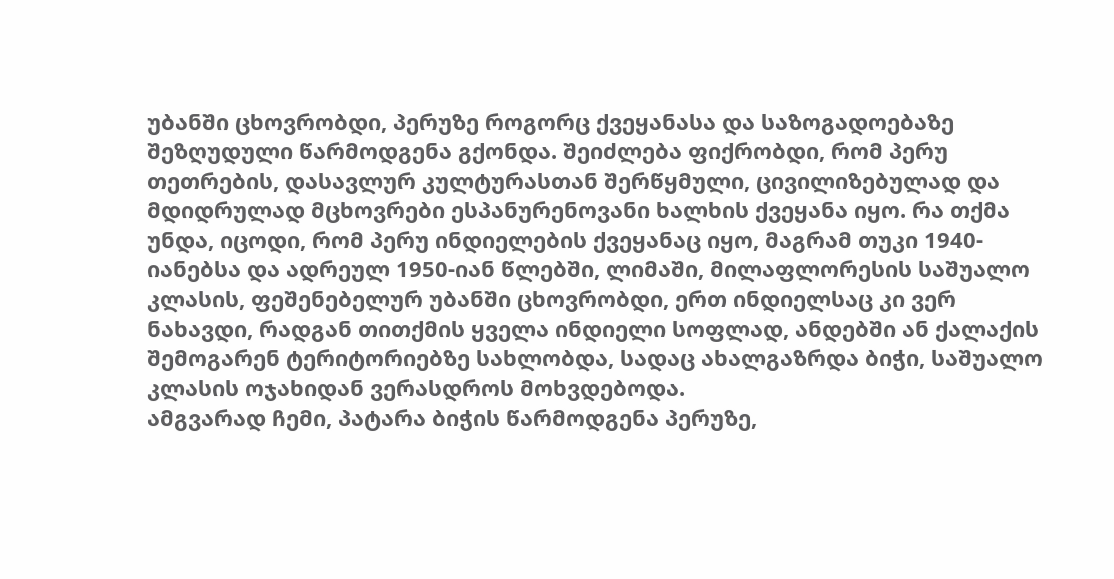უბანში ცხოვრობდი, პერუზე როგორც ქვეყანასა და საზოგადოებაზე შეზღუდული წარმოდგენა გქონდა. შეიძლება ფიქრობდი, რომ პერუ თეთრების, დასავლურ კულტურასთან შერწყმული, ცივილიზებულად და მდიდრულად მცხოვრები ესპანურენოვანი ხალხის ქვეყანა იყო. რა თქმა უნდა, იცოდი, რომ პერუ ინდიელების ქვეყანაც იყო, მაგრამ თუკი 1940-იანებსა და ადრეულ 1950-იან წლებში, ლიმაში, მილაფლორესის საშუალო კლასის, ფეშენებელურ უბანში ცხოვრობდი, ერთ ინდიელსაც კი ვერ ნახავდი, რადგან თითქმის ყველა ინდიელი სოფლად, ანდებში ან ქალაქის შემოგარენ ტერიტორიებზე სახლობდა, სადაც ახალგაზრდა ბიჭი, საშუალო კლასის ოჯახიდან ვერასდროს მოხვდებოდა.
ამგვარად ჩემი, პატარა ბიჭის წარმოდგენა პერუზე,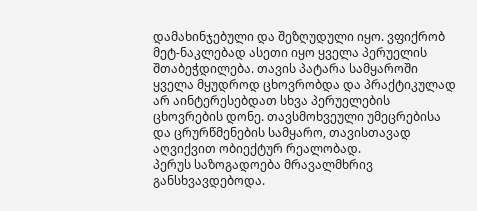დამახინჯებული და შეზღუდული იყო. ვფიქრობ მეტ-ნაკლებად ასეთი იყო ყველა პერუელის შთაბეჭდილება. თავის პატარა სამყაროში ყველა მყუდროდ ცხოვრობდა და პრაქტიკულად არ აინტერესებდათ სხვა პერუელების ცხოვრების დონე. თავსმოხვეული უმეცრებისა და ცრურწმენების სამყარო, თავისთავად აღვიქვით ობიექტურ რეალობად.
პერუს საზოგადოება მრავალმხრივ განსხვავდებოდა.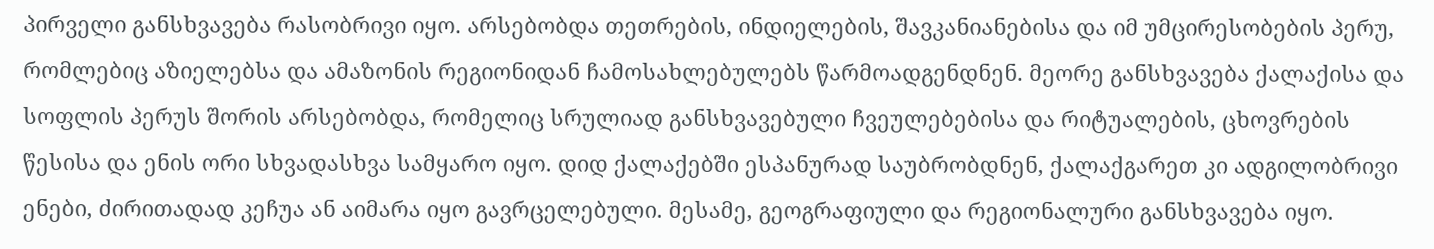პირველი განსხვავება რასობრივი იყო. არსებობდა თეთრების, ინდიელების, შავკანიანებისა და იმ უმცირესობების პერუ, რომლებიც აზიელებსა და ამაზონის რეგიონიდან ჩამოსახლებულებს წარმოადგენდნენ. მეორე განსხვავება ქალაქისა და სოფლის პერუს შორის არსებობდა, რომელიც სრულიად განსხვავებული ჩვეულებებისა და რიტუალების, ცხოვრების წესისა და ენის ორი სხვადასხვა სამყარო იყო. დიდ ქალაქებში ესპანურად საუბრობდნენ, ქალაქგარეთ კი ადგილობრივი ენები, ძირითადად კეჩუა ან აიმარა იყო გავრცელებული. მესამე, გეოგრაფიული და რეგიონალური განსხვავება იყო.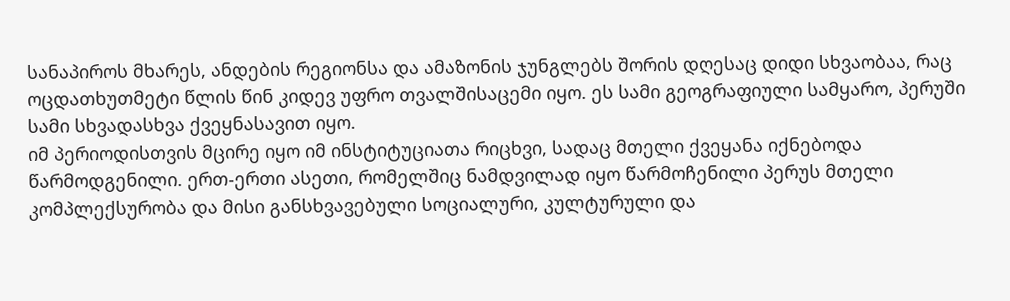სანაპიროს მხარეს, ანდების რეგიონსა და ამაზონის ჯუნგლებს შორის დღესაც დიდი სხვაობაა, რაც ოცდათხუთმეტი წლის წინ კიდევ უფრო თვალშისაცემი იყო. ეს სამი გეოგრაფიული სამყარო, პერუში სამი სხვადასხვა ქვეყნასავით იყო.
იმ პერიოდისთვის მცირე იყო იმ ინსტიტუციათა რიცხვი, სადაც მთელი ქვეყანა იქნებოდა წარმოდგენილი. ერთ-ერთი ასეთი, რომელშიც ნამდვილად იყო წარმოჩენილი პერუს მთელი კომპლექსურობა და მისი განსხვავებული სოციალური, კულტურული და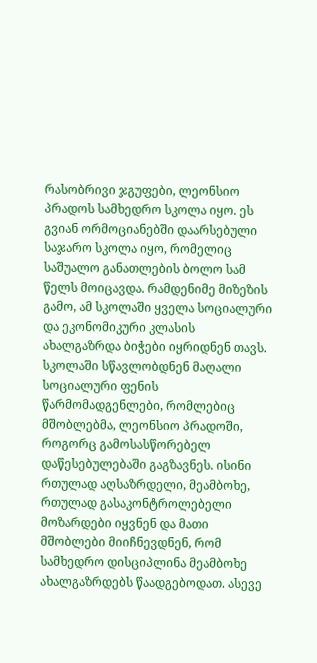რასობრივი ჯგუფები, ლეონსიო პრადოს სამხედრო სკოლა იყო. ეს გვიან ორმოციანებში დაარსებული საჯარო სკოლა იყო, რომელიც საშუალო განათლების ბოლო სამ წელს მოიცავდა. რამდენიმე მიზეზის გამო, ამ სკოლაში ყველა სოციალური და ეკონომიკური კლასის ახალგაზრდა ბიჭები იყრიდნენ თავს. სკოლაში სწავლობდნენ მაღალი სოციალური ფენის წარმომადგენლები, რომლებიც მშობლებმა, ლეონსიო პრადოში, როგორც გამოსასწორებელ დაწესებულებაში გაგზავნეს. ისინი რთულად აღსაზრდელი, მეამბოხე, რთულად გასაკონტროლებელი მოზარდები იყვნენ და მათი მშობლები მიიჩნევდნენ, რომ სამხედრო დისციპლინა მეამბოხე ახალგაზრდებს წაადგებოდათ. ასევე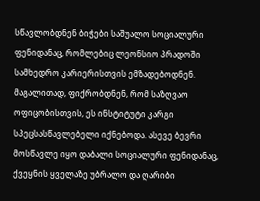სწავლობდნენ ბიჭები საშუალო სოციალური ფენიდანაც, რომლებიც ლეონსიო პრადოში სამხედრო კარიერისთვის ემზადებოდნენ. მაგალითად, ფიქრობდნენ, რომ საზღვაო ოფიცობისთვის, ეს ინსტიტუტი კარგი სპეცსასწავლებელი იქნებოდა. ასევე ბევრი მოსწავლე იყო დაბალი სოციალური ფენიდანაც, ქვეყნის ყველაზე უბრალო და ღარიბი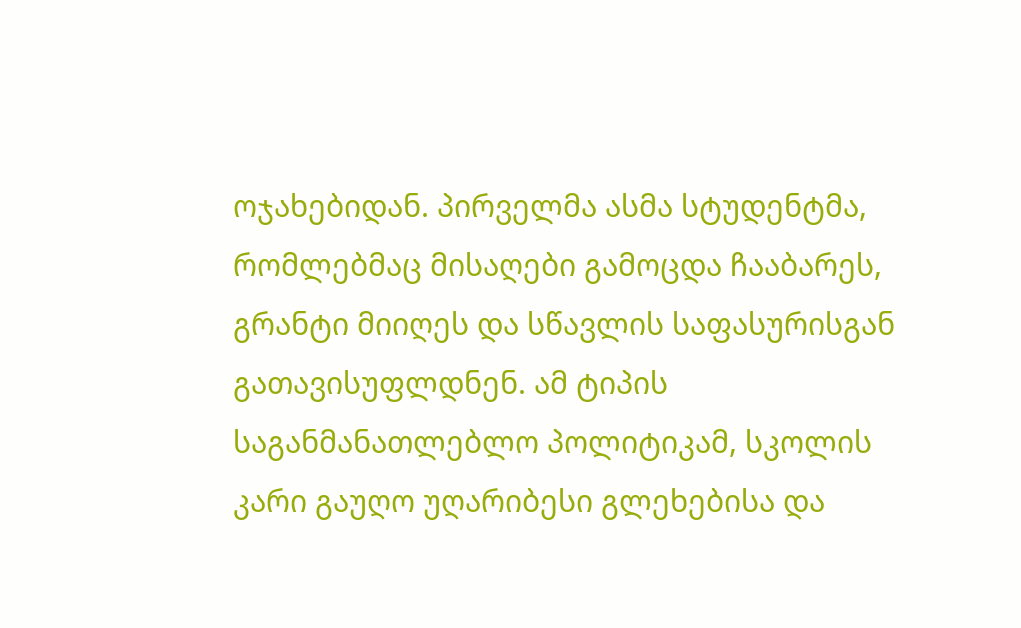ოჯახებიდან. პირველმა ასმა სტუდენტმა, რომლებმაც მისაღები გამოცდა ჩააბარეს, გრანტი მიიღეს და სწავლის საფასურისგან გათავისუფლდნენ. ამ ტიპის საგანმანათლებლო პოლიტიკამ, სკოლის კარი გაუღო უღარიბესი გლეხებისა და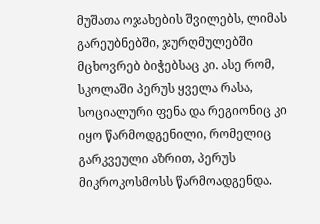მუშათა ოჯახების შვილებს, ლიმას გარეუბნებში, ჯურღმულებში მცხოვრებ ბიჭებსაც კი. ასე რომ, სკოლაში პერუს ყველა რასა, სოციალური ფენა და რეგიონიც კი იყო წარმოდგენილი, რომელიც გარკვეული აზრით, პერუს მიკროკოსმოსს წარმოადგენდა.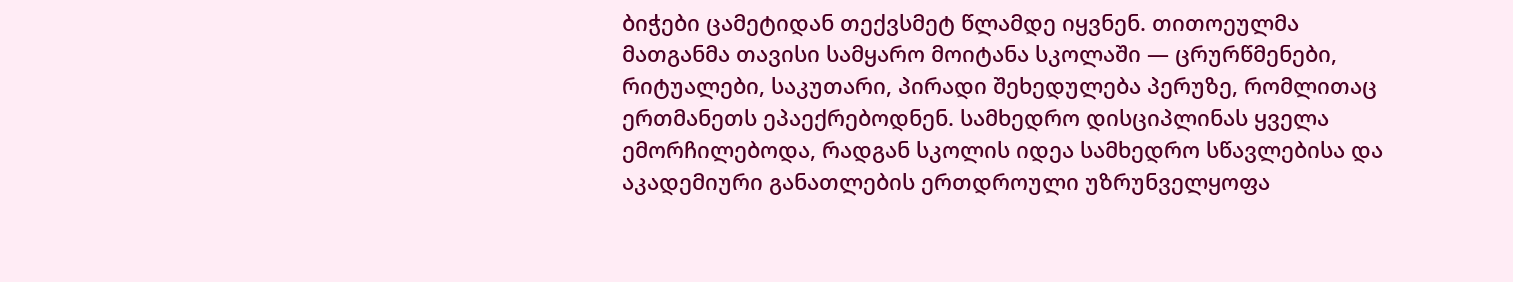ბიჭები ცამეტიდან თექვსმეტ წლამდე იყვნენ. თითოეულმა მათგანმა თავისი სამყარო მოიტანა სკოლაში — ცრურწმენები, რიტუალები, საკუთარი, პირადი შეხედულება პერუზე, რომლითაც ერთმანეთს ეპაექრებოდნენ. სამხედრო დისციპლინას ყველა ემორჩილებოდა, რადგან სკოლის იდეა სამხედრო სწავლებისა და აკადემიური განათლების ერთდროული უზრუნველყოფა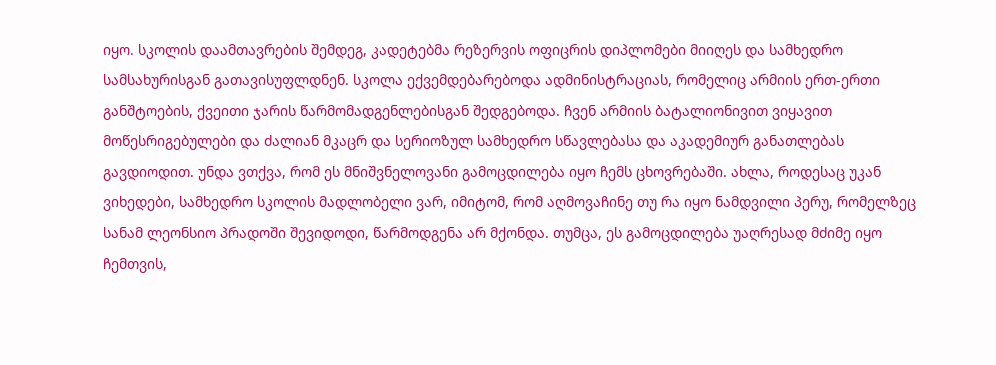იყო. სკოლის დაამთავრების შემდეგ, კადეტებმა რეზერვის ოფიცრის დიპლომები მიიღეს და სამხედრო სამსახურისგან გათავისუფლდნენ. სკოლა ექვემდებარებოდა ადმინისტრაციას, რომელიც არმიის ერთ-ერთი განშტოების, ქვეითი ჯარის წარმომადგენლებისგან შედგებოდა. ჩვენ არმიის ბატალიონივით ვიყავით მოწესრიგებულები და ძალიან მკაცრ და სერიოზულ სამხედრო სწავლებასა და აკადემიურ განათლებას გავდიოდით. უნდა ვთქვა, რომ ეს მნიშვნელოვანი გამოცდილება იყო ჩემს ცხოვრებაში. ახლა, როდესაც უკან ვიხედები, სამხედრო სკოლის მადლობელი ვარ, იმიტომ, რომ აღმოვაჩინე თუ რა იყო ნამდვილი პერუ, რომელზეც სანამ ლეონსიო პრადოში შევიდოდი, წარმოდგენა არ მქონდა. თუმცა, ეს გამოცდილება უაღრესად მძიმე იყო ჩემთვის,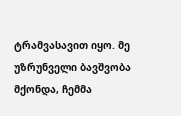ტრამვასავით იყო. მე უზრუნველი ბავშვობა მქონდა, ჩემმა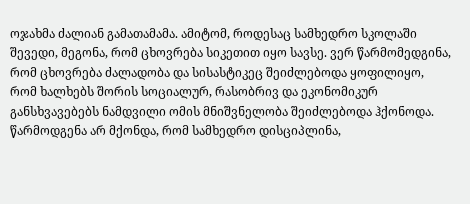ოჯახმა ძალიან გამათამამა. ამიტომ, როდესაც სამხედრო სკოლაში შევედი, მეგონა, რომ ცხოვრება სიკეთით იყო სავსე. ვერ წარმომედგინა, რომ ცხოვრება ძალადობა და სისასტიკეც შეიძლებოდა ყოფილიყო, რომ ხალხებს შორის სოციალურ, რასობრივ და ეკონომიკურ განსხვავებებს ნამდვილი ომის მნიშვნელობა შეიძლებოდა ჰქონოდა. წარმოდგენა არ მქონდა, რომ სამხედრო დისციპლინა,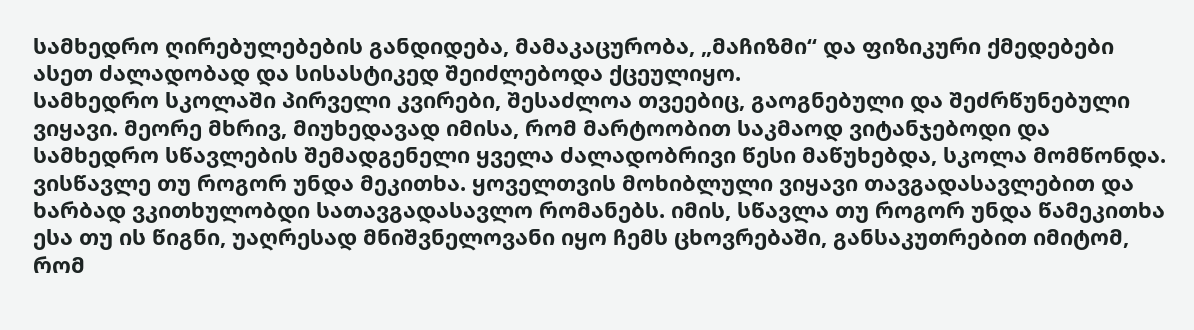სამხედრო ღირებულებების განდიდება, მამაკაცურობა, „მაჩიზმი“ და ფიზიკური ქმედებები ასეთ ძალადობად და სისასტიკედ შეიძლებოდა ქცეულიყო.
სამხედრო სკოლაში პირველი კვირები, შესაძლოა თვეებიც, გაოგნებული და შეძრწუნებული ვიყავი. მეორე მხრივ, მიუხედავად იმისა, რომ მარტოობით საკმაოდ ვიტანჯებოდი და სამხედრო სწავლების შემადგენელი ყველა ძალადობრივი წესი მაწუხებდა, სკოლა მომწონდა. ვისწავლე თუ როგორ უნდა მეკითხა. ყოველთვის მოხიბლული ვიყავი თავგადასავლებით და ხარბად ვკითხულობდი სათავგადასავლო რომანებს. იმის, სწავლა თუ როგორ უნდა წამეკითხა ესა თუ ის წიგნი, უაღრესად მნიშვნელოვანი იყო ჩემს ცხოვრებაში, განსაკუთრებით იმიტომ, რომ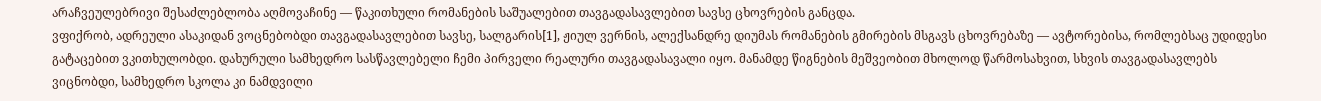არაჩვეულებრივი შესაძლებლობა აღმოვაჩინე — წაკითხული რომანების საშუალებით თავგადასავლებით სავსე ცხოვრების განცდა.
ვფიქრობ, ადრეული ასაკიდან ვოცნებობდი თავგადასავლებით სავსე, სალგარის[1], ჟიულ ვერნის, ალექსანდრე დიუმას რომანების გმირების მსგავს ცხოვრებაზე — ავტორებისა, რომლებსაც უდიდესი გატაცებით ვკითხულობდი. დახურული სამხედრო სასწავლებელი ჩემი პირველი რეალური თავგადასავალი იყო. მანამდე წიგნების მეშვეობით მხოლოდ წარმოსახვით, სხვის თავგადასავლებს ვიცნობდი, სამხედრო სკოლა კი ნამდვილი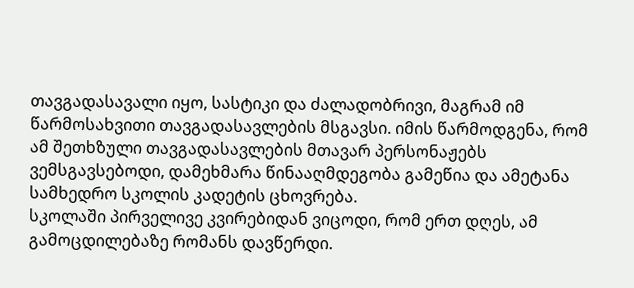თავგადასავალი იყო, სასტიკი და ძალადობრივი, მაგრამ იმ წარმოსახვითი თავგადასავლების მსგავსი. იმის წარმოდგენა, რომ ამ შეთხზული თავგადასავლების მთავარ პერსონაჟებს ვემსგავსებოდი, დამეხმარა წინააღმდეგობა გამეწია და ამეტანა სამხედრო სკოლის კადეტის ცხოვრება.
სკოლაში პირველივე კვირებიდან ვიცოდი, რომ ერთ დღეს, ამ გამოცდილებაზე რომანს დავწერდი.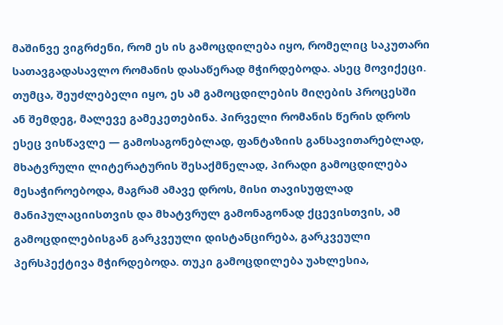მაშინვე ვიგრძენი, რომ ეს ის გამოცდილება იყო, რომელიც საკუთარი სათავგადასავლო რომანის დასაწერად მჭირდებოდა. ასეც მოვიქეცი. თუმცა, შეუძლებელი იყო, ეს ამ გამოცდილების მიღების პროცესში ან შემდეგ, მალევე გამეკეთებინა. პირველი რომანის წერის დროს ესეც ვისწავლე — გამოსაგონებლად, ფანტაზიის განსავითარებლად, მხატვრული ლიტერატურის შესაქმნელად, პირადი გამოცდილება მესაჭიროებოდა, მაგრამ ამავე დროს, მისი თავისუფლად მანიპულაციისთვის და მხატვრულ გამონაგონად ქცევისთვის, ამ გამოცდილებისგან გარკვეული დისტანცირება, გარკვეული პერსპექტივა მჭირდებოდა. თუკი გამოცდილება უახლესია,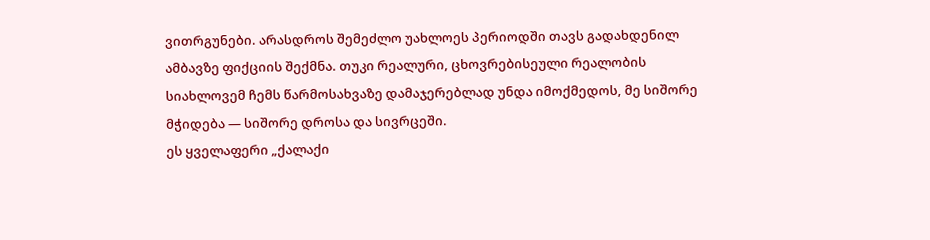ვითრგუნები. არასდროს შემეძლო უახლოეს პერიოდში თავს გადახდენილ ამბავზე ფიქციის შექმნა. თუკი რეალური, ცხოვრებისეული რეალობის სიახლოვემ ჩემს წარმოსახვაზე დამაჯერებლად უნდა იმოქმედოს, მე სიშორე მჭიდება — სიშორე დროსა და სივრცეში.
ეს ყველაფერი „ქალაქი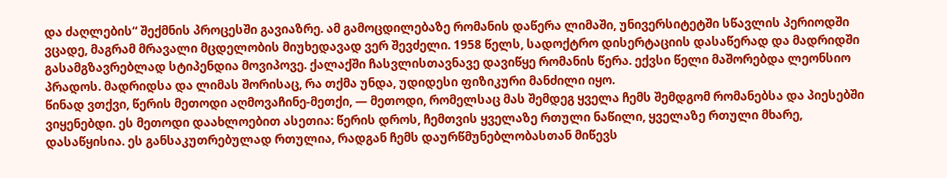და ძაღლების“ შექმნის პროცესში გავიაზრე. ამ გამოცდილებაზე რომანის დაწერა ლიმაში, უნივერსიტეტში სწავლის პერიოდში ვცადე, მაგრამ მრავალი მცდელობის მიუხედავად ვერ შევძელი. 1958 წელს, სადოქტრო დისერტაციის დასაწერად და მადრიდში გასამგზავრებლად სტიპენდია მოვიპოვე. ქალაქში ჩასვლისთავნავე დავიწყე რომანის წერა. ექვსი წელი მაშორებდა ლეონსიო პრადოს. მადრიდსა და ლიმას შორისაც, რა თქმა უნდა, უდიდესი ფიზიკური მანძილი იყო.
წინად ვთქვი, წერის მეთოდი აღმოვაჩინე-მეთქი, — მეთოდი, რომელსაც მას შემდეგ ყველა ჩემს შემდგომ რომანებსა და პიესებში ვიყენებდი. ეს მეთოდი დაახლოებით ასეთია: წერის დროს, ჩემთვის ყველაზე რთული ნაწილი, ყველაზე რთული მხარე, დასაწყისია. ეს განსაკუთრებულად რთულია, რადგან ჩემს დაურწმუნებლობასთან მიწევს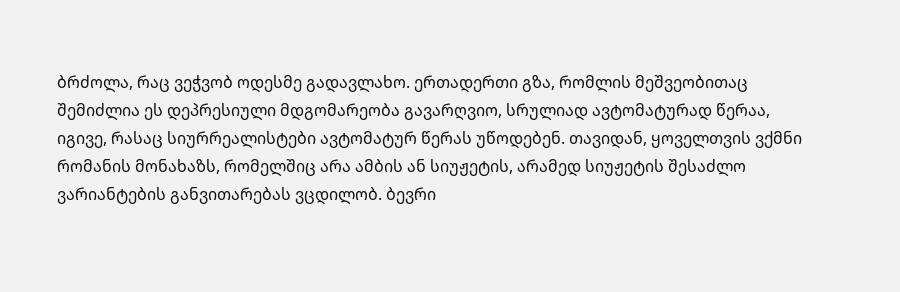ბრძოლა, რაც ვეჭვობ ოდესმე გადავლახო. ერთადერთი გზა, რომლის მეშვეობითაც შემიძლია ეს დეპრესიული მდგომარეობა გავარღვიო, სრულიად ავტომატურად წერაა, იგივე, რასაც სიურრეალისტები ავტომატურ წერას უწოდებენ. თავიდან, ყოველთვის ვქმნი რომანის მონახაზს, რომელშიც არა ამბის ან სიუჟეტის, არამედ სიუჟეტის შესაძლო ვარიანტების განვითარებას ვცდილობ. ბევრი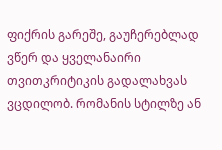ფიქრის გარეშე, გაუჩერებლად ვწერ და ყველანაირი თვითკრიტიკის გადალახვას ვცდილობ. რომანის სტილზე ან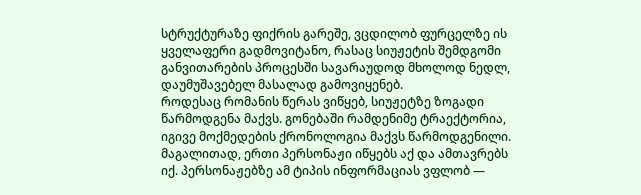სტრუქტურაზე ფიქრის გარეშე, ვცდილობ ფურცელზე ის ყველაფერი გადმოვიტანო, რასაც სიუჟეტის შემდგომი განვითარების პროცესში სავარაუდოდ მხოლოდ ნედლ, დაუმუშავებელ მასალად გამოვიყენებ.
როდესაც რომანის წერას ვიწყებ, სიუჟეტზე ზოგადი წარმოდგენა მაქვს. გონებაში რამდენიმე ტრაექტორია, იგივე მოქმედების ქრონოლოგია მაქვს წარმოდგენილი. მაგალითად, ერთი პერსონაჟი იწყებს აქ და ამთავრებს იქ. პერსონაჟებზე ამ ტიპის ინფორმაციას ვფლობ —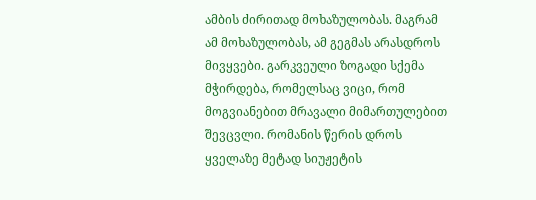ამბის ძირითად მოხაზულობას. მაგრამ ამ მოხაზულობას, ამ გეგმას არასდროს მივყვები. გარკვეული ზოგადი სქემა მჭირდება, რომელსაც ვიცი, რომ მოგვიანებით მრავალი მიმართულებით შევცვლი. რომანის წერის დროს ყველაზე მეტად სიუჟეტის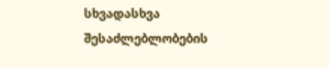სხვადასხვა შესაძლებლობების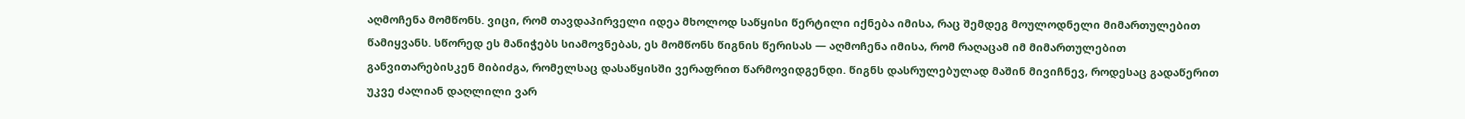აღმოჩენა მომწონს. ვიცი, რომ თავდაპირველი იდეა მხოლოდ საწყისი წერტილი იქნება იმისა, რაც შემდეგ მოულოდნელი მიმართულებით წამიყვანს. სწორედ ეს მანიჭებს სიამოვნებას, ეს მომწონს წიგნის წერისას — აღმოჩენა იმისა, რომ რაღაცამ იმ მიმართულებით განვითარებისკენ მიბიძგა, რომელსაც დასაწყისში ვერაფრით წარმოვიდგენდი. წიგნს დასრულებულად მაშინ მივიჩნევ, როდესაც გადაწერით უკვე ძალიან დაღლილი ვარ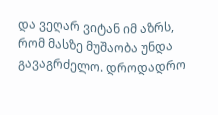და ვეღარ ვიტან იმ აზრს, რომ მასზე მუშაობა უნდა გავაგრძელო. დროდადრო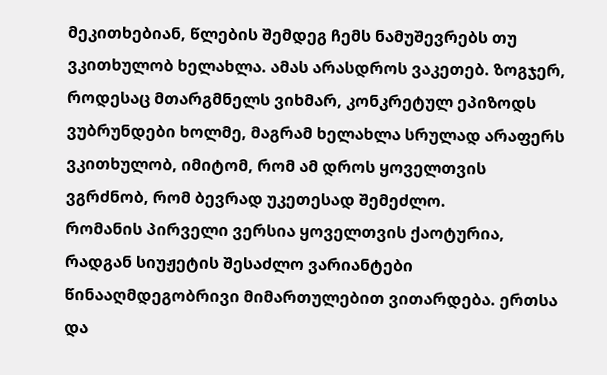მეკითხებიან, წლების შემდეგ ჩემს ნამუშევრებს თუ ვკითხულობ ხელახლა. ამას არასდროს ვაკეთებ. ზოგჯერ, როდესაც მთარგმნელს ვიხმარ, კონკრეტულ ეპიზოდს ვუბრუნდები ხოლმე, მაგრამ ხელახლა სრულად არაფერს ვკითხულობ, იმიტომ, რომ ამ დროს ყოველთვის ვგრძნობ, რომ ბევრად უკეთესად შემეძლო.
რომანის პირველი ვერსია ყოველთვის ქაოტურია, რადგან სიუჟეტის შესაძლო ვარიანტები წინააღმდეგობრივი მიმართულებით ვითარდება. ერთსა და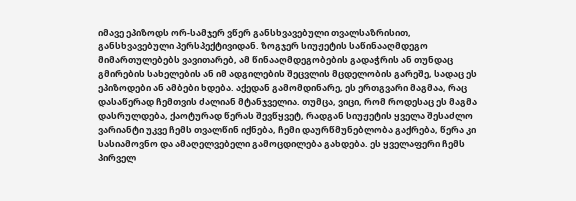იმავე ეპიზოდს ორ-სამჯერ ვწერ განსხვავებული თვალსაზრისით, განსხვავებული პერსპექტივიდან. ზოგჯერ სიუჟეტის საწინააღმდეგო მიმართულებებს ვავითარებ, ამ წინააღმდეგობების გადაჭრის ან თუნდაც გმირების სახელების ან იმ ადგილების შეცვლის მცდელობის გარეშე, სადაც ეს ეპიზოდები ან ამბები ხდება. აქედან გამომდინარე, ეს ერთგვარი მაგმაა, რაც დასაწერად ჩემთვის ძალიან მტანჯველია. თუმცა, ვიცი, რომ როდესაც ეს მაგმა დასრულდება, ქაოტურად წერას შევწყვეტ, რადგან სიუჟეტის ყველა შესაძლო ვარიანტი უკვე ჩემს თვალწინ იქნება, ჩემი დაურწმუნებლობა გაქრება, წერა კი სასიამოვნო და ამაღელვებელი გამოცდილება გახდება. ეს ყველაფერი ჩემს პირველ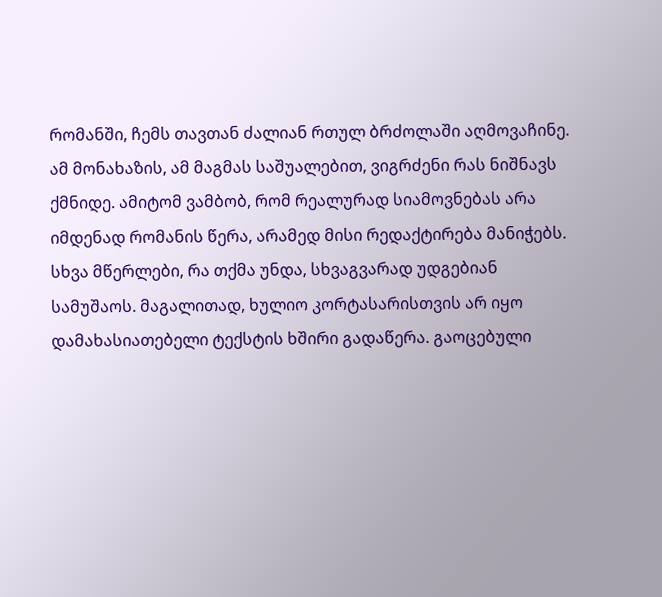რომანში, ჩემს თავთან ძალიან რთულ ბრძოლაში აღმოვაჩინე. ამ მონახაზის, ამ მაგმას საშუალებით, ვიგრძენი რას ნიშნავს ქმნიდე. ამიტომ ვამბობ, რომ რეალურად სიამოვნებას არა იმდენად რომანის წერა, არამედ მისი რედაქტირება მანიჭებს. სხვა მწერლები, რა თქმა უნდა, სხვაგვარად უდგებიან სამუშაოს. მაგალითად, ხულიო კორტასარისთვის არ იყო დამახასიათებელი ტექსტის ხშირი გადაწერა. გაოცებული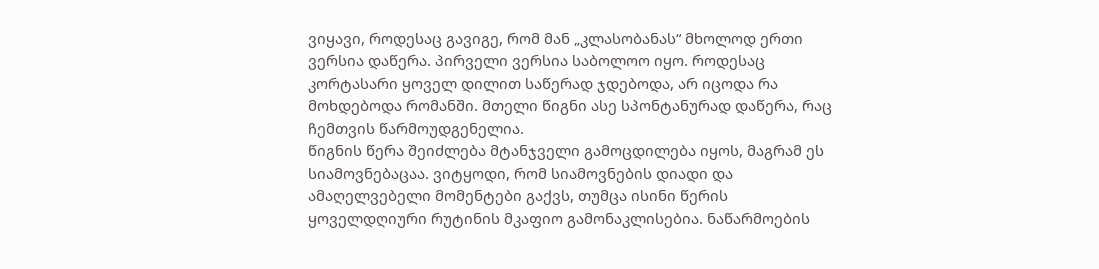ვიყავი, როდესაც გავიგე, რომ მან „კლასობანას“ მხოლოდ ერთი ვერსია დაწერა. პირველი ვერსია საბოლოო იყო. როდესაც კორტასარი ყოველ დილით საწერად ჯდებოდა, არ იცოდა რა მოხდებოდა რომანში. მთელი წიგნი ასე სპონტანურად დაწერა, რაც ჩემთვის წარმოუდგენელია.
წიგნის წერა შეიძლება მტანჯველი გამოცდილება იყოს, მაგრამ ეს სიამოვნებაცაა. ვიტყოდი, რომ სიამოვნების დიადი და ამაღელვებელი მომენტები გაქვს, თუმცა ისინი წერის ყოველდღიური რუტინის მკაფიო გამონაკლისებია. ნაწარმოების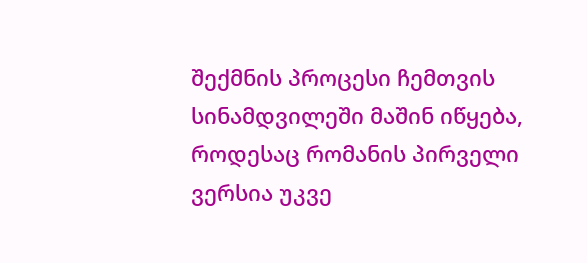შექმნის პროცესი ჩემთვის სინამდვილეში მაშინ იწყება, როდესაც რომანის პირველი ვერსია უკვე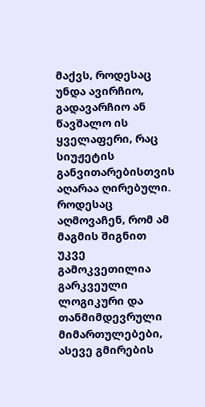მაქვს, როდესაც უნდა ავირჩიო, გადავარჩიო ან წავშალო ის ყველაფერი, რაც სიუჟეტის განვითარებისთვის აღარაა ღირებული. როდესაც აღმოვაჩენ, რომ ამ მაგმის შიგნით უკვე გამოკვეთილია გარკვეული ლოგიკური და თანმიმდევრული მიმართულებები, ასევე გმირების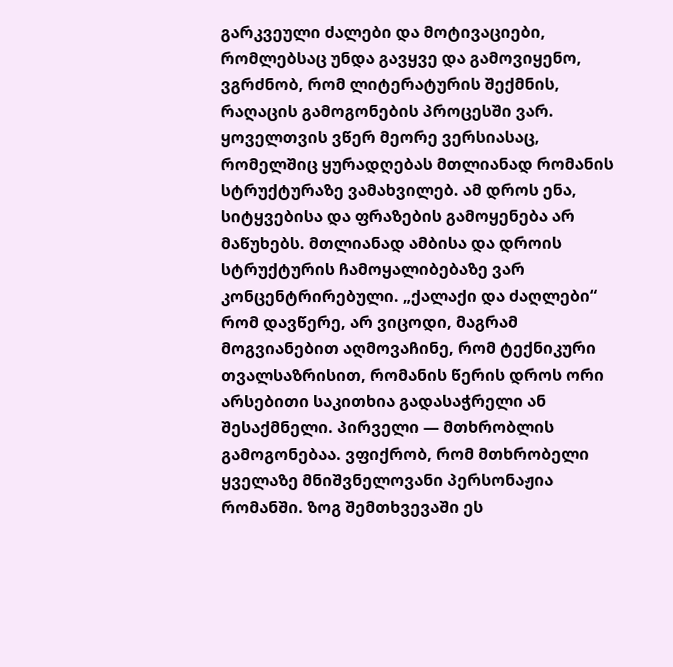გარკვეული ძალები და მოტივაციები, რომლებსაც უნდა გავყვე და გამოვიყენო, ვგრძნობ, რომ ლიტერატურის შექმნის, რაღაცის გამოგონების პროცესში ვარ. ყოველთვის ვწერ მეორე ვერსიასაც, რომელშიც ყურადღებას მთლიანად რომანის სტრუქტურაზე ვამახვილებ. ამ დროს ენა, სიტყვებისა და ფრაზების გამოყენება არ მაწუხებს. მთლიანად ამბისა და დროის სტრუქტურის ჩამოყალიბებაზე ვარ კონცენტრირებული. „ქალაქი და ძაღლები“ რომ დავწერე, არ ვიცოდი, მაგრამ მოგვიანებით აღმოვაჩინე, რომ ტექნიკური თვალსაზრისით, რომანის წერის დროს ორი არსებითი საკითხია გადასაჭრელი ან შესაქმნელი. პირველი — მთხრობლის გამოგონებაა. ვფიქრობ, რომ მთხრობელი ყველაზე მნიშვნელოვანი პერსონაჟია რომანში. ზოგ შემთხვევაში ეს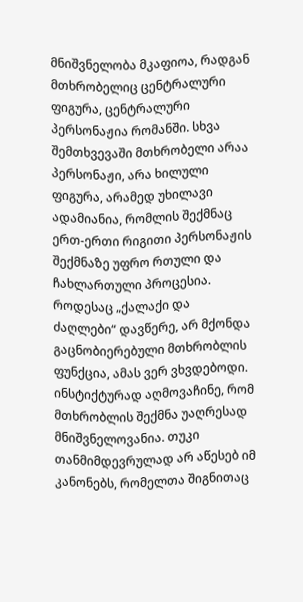მნიშვნელობა მკაფიოა, რადგან მთხრობელიც ცენტრალური ფიგურა, ცენტრალური პერსონაჟია რომანში. სხვა შემთხვევაში მთხრობელი არაა პერსონაჟი, არა ხილული ფიგურა, არამედ უხილავი ადამიანია, რომლის შექმნაც ერთ-ერთი რიგითი პერსონაჟის შექმნაზე უფრო რთული და ჩახლართული პროცესია.
როდესაც „ქალაქი და ძაღლები“ დავწერე, არ მქონდა გაცნობიერებული მთხრობლის ფუნქცია, ამას ვერ ვხვდებოდი. ინსტიქტურად აღმოვაჩინე, რომ მთხრობლის შექმნა უაღრესად მნიშვნელოვანია. თუკი თანმიმდევრულად არ აწესებ იმ კანონებს, რომელთა შიგნითაც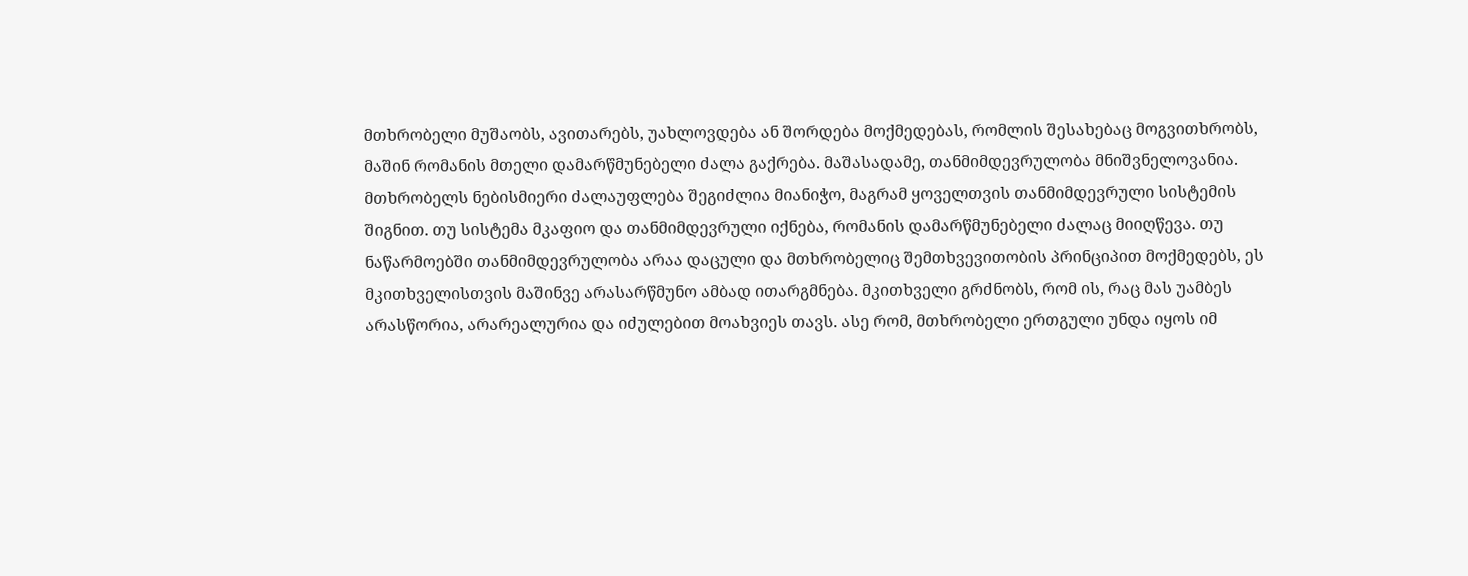მთხრობელი მუშაობს, ავითარებს, უახლოვდება ან შორდება მოქმედებას, რომლის შესახებაც მოგვითხრობს, მაშინ რომანის მთელი დამარწმუნებელი ძალა გაქრება. მაშასადამე, თანმიმდევრულობა მნიშვნელოვანია. მთხრობელს ნებისმიერი ძალაუფლება შეგიძლია მიანიჭო, მაგრამ ყოველთვის თანმიმდევრული სისტემის შიგნით. თუ სისტემა მკაფიო და თანმიმდევრული იქნება, რომანის დამარწმუნებელი ძალაც მიიღწევა. თუ ნაწარმოებში თანმიმდევრულობა არაა დაცული და მთხრობელიც შემთხვევითობის პრინციპით მოქმედებს, ეს მკითხველისთვის მაშინვე არასარწმუნო ამბად ითარგმნება. მკითხველი გრძნობს, რომ ის, რაც მას უამბეს არასწორია, არარეალურია და იძულებით მოახვიეს თავს. ასე რომ, მთხრობელი ერთგული უნდა იყოს იმ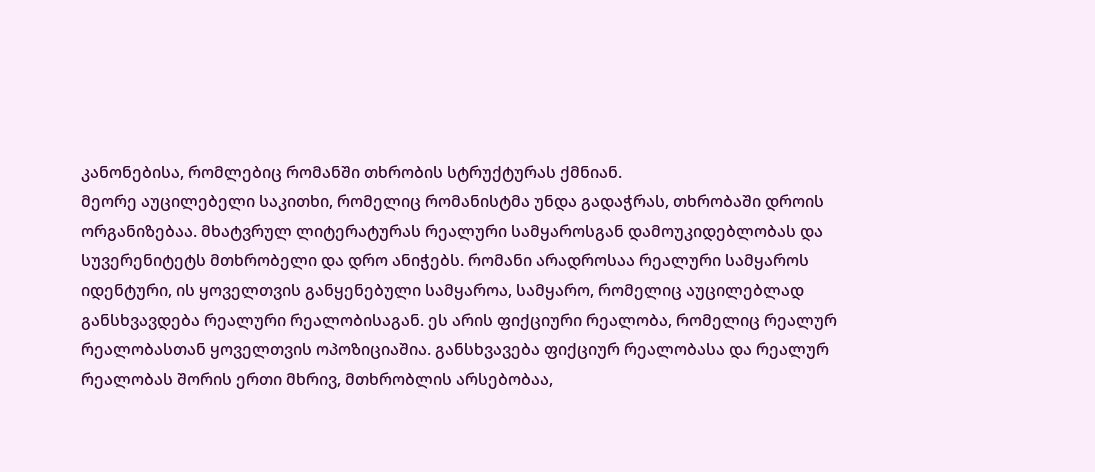კანონებისა, რომლებიც რომანში თხრობის სტრუქტურას ქმნიან.
მეორე აუცილებელი საკითხი, რომელიც რომანისტმა უნდა გადაჭრას, თხრობაში დროის ორგანიზებაა. მხატვრულ ლიტერატურას რეალური სამყაროსგან დამოუკიდებლობას და სუვერენიტეტს მთხრობელი და დრო ანიჭებს. რომანი არადროსაა რეალური სამყაროს იდენტური, ის ყოველთვის განყენებული სამყაროა, სამყარო, რომელიც აუცილებლად განსხვავდება რეალური რეალობისაგან. ეს არის ფიქციური რეალობა, რომელიც რეალურ რეალობასთან ყოველთვის ოპოზიციაშია. განსხვავება ფიქციურ რეალობასა და რეალურ რეალობას შორის ერთი მხრივ, მთხრობლის არსებობაა,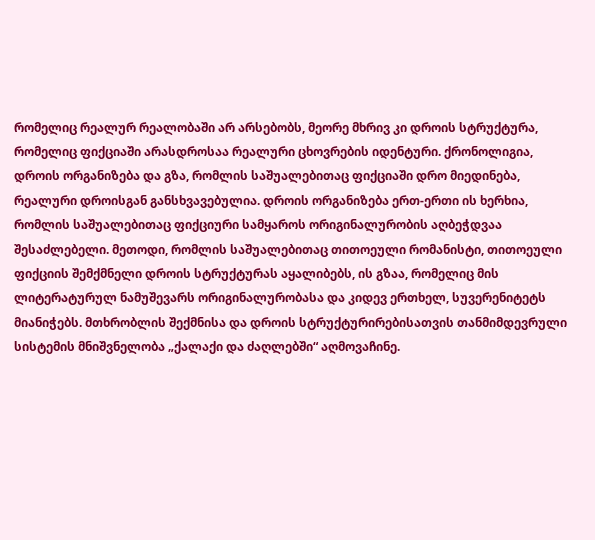რომელიც რეალურ რეალობაში არ არსებობს, მეორე მხრივ კი დროის სტრუქტურა, რომელიც ფიქციაში არასდროსაა რეალური ცხოვრების იდენტური. ქრონოლიგია, დროის ორგანიზება და გზა, რომლის საშუალებითაც ფიქციაში დრო მიედინება, რეალური დროისგან განსხვავებულია. დროის ორგანიზება ერთ-ერთი ის ხერხია, რომლის საშუალებითაც ფიქციური სამყაროს ორიგინალურობის აღბეჭდვაა შესაძლებელი. მეთოდი, რომლის საშუალებითაც თითოეული რომანისტი, თითოეული ფიქციის შემქმნელი დროის სტრუქტურას აყალიბებს, ის გზაა, რომელიც მის ლიტერატურულ ნამუშევარს ორიგინალურობასა და კიდევ ერთხელ, სუვერენიტეტს მიანიჭებს. მთხრობლის შექმნისა და დროის სტრუქტურირებისათვის თანმიმდევრული სისტემის მნიშვნელობა „ქალაქი და ძაღლებში“ აღმოვაჩინე.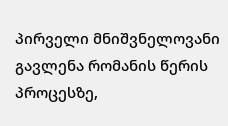პირველი მნიშვნელოვანი გავლენა რომანის წერის პროცესზე,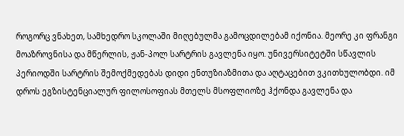როგორც ვნახეთ, სამხედრო სკოლაში მიღებულმა გამოცდილებამ იქონია. მეორე კი ფრანგი მოაზროვნისა და მწერლის, ჟან-პოლ სარტრის გავლენა იყო. უნივერსიტეტში სწავლის პერიოდში სარტრის შემოქმედებას დიდი ენთუზიაზმითა და აღტაცებით ვკითხულობდი. იმ დროს ეგზისტენციალურ ფილოსოფიას მთელს მსოფლიოზე ჰქონდა გავლენა და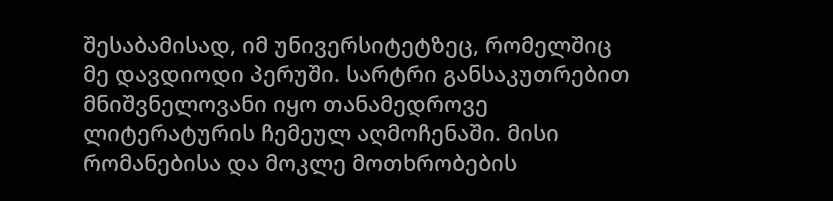შესაბამისად, იმ უნივერსიტეტზეც, რომელშიც მე დავდიოდი პერუში. სარტრი განსაკუთრებით მნიშვნელოვანი იყო თანამედროვე ლიტერატურის ჩემეულ აღმოჩენაში. მისი რომანებისა და მოკლე მოთხრობების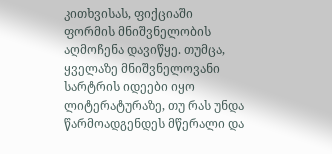კითხვისას, ფიქციაში ფორმის მნიშვნელობის აღმოჩენა დავიწყე. თუმცა, ყველაზე მნიშვნელოვანი სარტრის იდეები იყო ლიტერატურაზე, თუ რას უნდა წარმოადგენდეს მწერალი და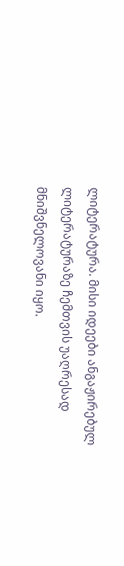ლიტერატურა. მისი იდეები ანგაჟირებულ ლიტერატურაზე ჩემთვის უაღრესად მნიშვნელოვანი იყო.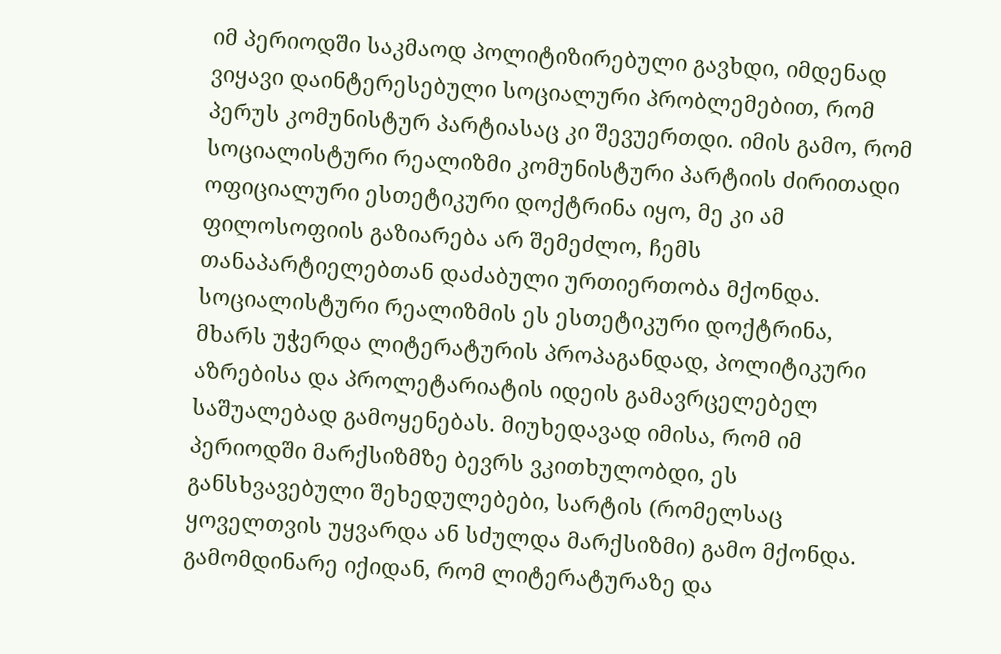იმ პერიოდში საკმაოდ პოლიტიზირებული გავხდი, იმდენად ვიყავი დაინტერესებული სოციალური პრობლემებით, რომ პერუს კომუნისტურ პარტიასაც კი შევუერთდი. იმის გამო, რომ სოციალისტური რეალიზმი კომუნისტური პარტიის ძირითადი ოფიციალური ესთეტიკური დოქტრინა იყო, მე კი ამ ფილოსოფიის გაზიარება არ შემეძლო, ჩემს თანაპარტიელებთან დაძაბული ურთიერთობა მქონდა. სოციალისტური რეალიზმის ეს ესთეტიკური დოქტრინა, მხარს უჭერდა ლიტერატურის პროპაგანდად, პოლიტიკური აზრებისა და პროლეტარიატის იდეის გამავრცელებელ საშუალებად გამოყენებას. მიუხედავად იმისა, რომ იმ პერიოდში მარქსიზმზე ბევრს ვკითხულობდი, ეს განსხვავებული შეხედულებები, სარტის (რომელსაც ყოველთვის უყვარდა ან სძულდა მარქსიზმი) გამო მქონდა. გამომდინარე იქიდან, რომ ლიტერატურაზე და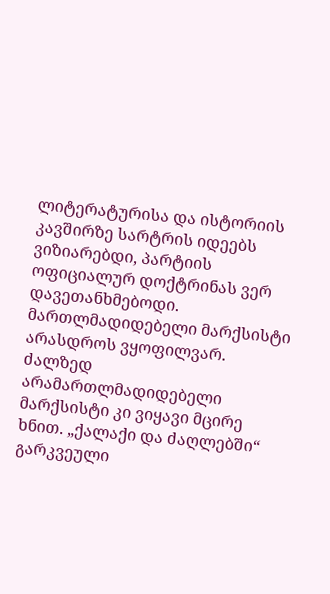ლიტერატურისა და ისტორიის კავშირზე სარტრის იდეებს ვიზიარებდი, პარტიის ოფიციალურ დოქტრინას ვერ დავეთანხმებოდი. მართლმადიდებელი მარქსისტი არასდროს ვყოფილვარ. ძალზედ არამართლმადიდებელი მარქსისტი კი ვიყავი მცირე ხნით. „ქალაქი და ძაღლებში“ გარკვეული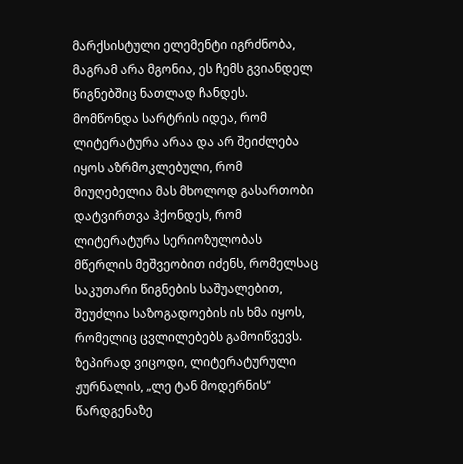მარქსისტული ელემენტი იგრძნობა, მაგრამ არა მგონია, ეს ჩემს გვიანდელ წიგნებშიც ნათლად ჩანდეს.
მომწონდა სარტრის იდეა, რომ ლიტერატურა არაა და არ შეიძლება იყოს აზრმოკლებული, რომ მიუღებელია მას მხოლოდ გასართობი დატვირთვა ჰქონდეს, რომ ლიტერატურა სერიოზულობას მწერლის მეშვეობით იძენს, რომელსაც საკუთარი წიგნების საშუალებით, შეუძლია საზოგადოების ის ხმა იყოს, რომელიც ცვლილებებს გამოიწვევს. ზეპირად ვიცოდი, ლიტერატურული ჟურნალის, „ლე ტან მოდერნის“ წარდგენაზე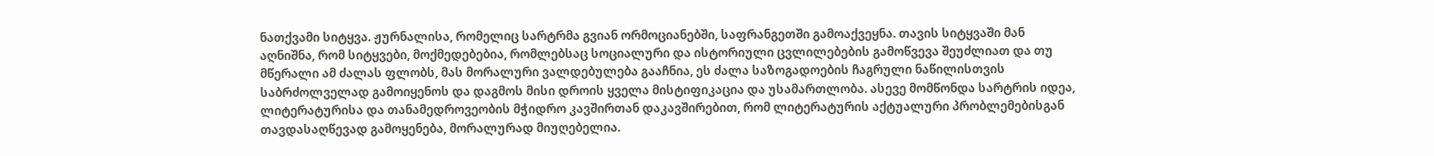ნათქვამი სიტყვა. ჟურნალისა, რომელიც სარტრმა გვიან ორმოციანებში, საფრანგეთში გამოაქვეყნა. თავის სიტყვაში მან აღნიშნა, რომ სიტყვები, მოქმედებებია, რომლებსაც სოციალური და ისტორიული ცვლილებების გამოწვევა შეუძლიათ და თუ მწერალი ამ ძალას ფლობს, მას მორალური ვალდებულება გააჩნია, ეს ძალა საზოგადოების ჩაგრული ნაწილისთვის საბრძოლველად გამოიყენოს და დაგმოს მისი დროის ყველა მისტიფიკაცია და უსამართლობა. ასევე მომწონდა სარტრის იდეა, ლიტერატურისა და თანამედროვეობის მჭიდრო კავშირთან დაკავშირებით, რომ ლიტერატურის აქტუალური პრობლემებისგან თავდასაღწევად გამოყენება, მორალურად მიუღებელია.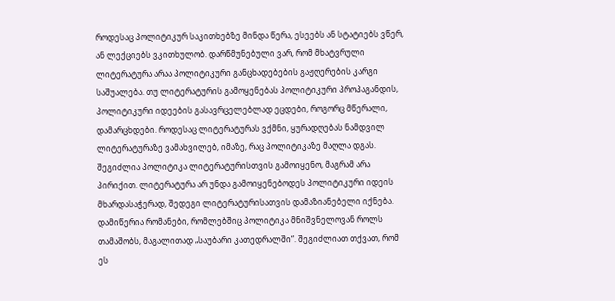როდესაც პოლიტიკურ საკითხებზე მინდა წერა, ესეებს ან სტატიებს ვწერ, ან ლექციებს ვკითხულობ. დარწმუნებული ვარ, რომ მხატვრული ლიტერატურა არაა პოლიტიკური განცხადებების გაჟღერების კარგი საშუალება. თუ ლიტერატურის გამოყენებას პოლიტიკური პროპაგანდის, პოლიტიკური იდეების გასავრცელებლად ეცდები, როგორც მწერალი, დამარცხდები. როდესაც ლიტერატურას ვქმნი, ყურადღებას ნამდვილ ლიტერატურაზე ვამახვილებ, იმაზე, რაც პოლიტიკაზე მაღლა დგას. შეგიძლია პოლიტიკა ლიტერატურისთვის გამოიყენო, მაგრამ არა პირიქით. ლიტერატურა არ უნდა გამოიყენებოდეს პოლიტიკური იდეის მხარდასაჭერად, შედეგი ლიტერატურისათვის დამაზიანებელი იქნება. დამიწერია რომანები, რომლებშიც პოლიტიკა მნიშვნელოვან როლს თამაშობს, მაგალითად „საუბარი კათედრალში“. შეგიძლიათ თქვათ, რომ ეს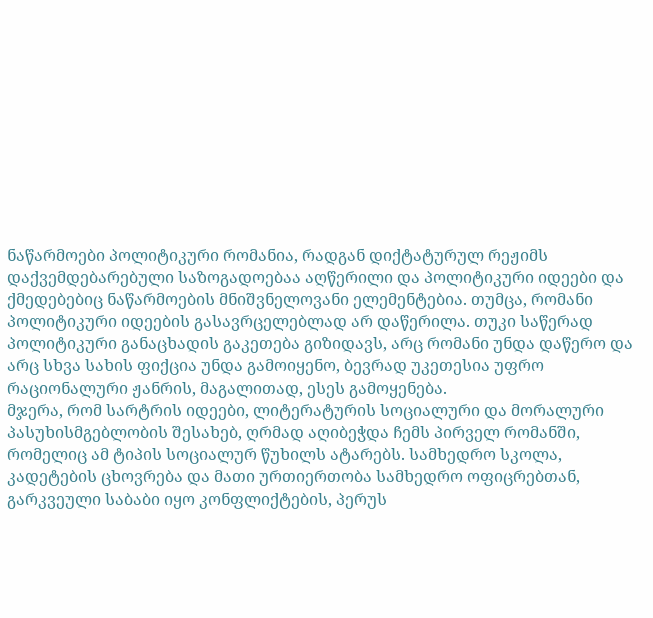ნაწარმოები პოლიტიკური რომანია, რადგან დიქტატურულ რეჟიმს დაქვემდებარებული საზოგადოებაა აღწერილი და პოლიტიკური იდეები და ქმედებებიც ნაწარმოების მნიშვნელოვანი ელემენტებია. თუმცა, რომანი პოლიტიკური იდეების გასავრცელებლად არ დაწერილა. თუკი საწერად პოლიტიკური განაცხადის გაკეთება გიზიდავს, არც რომანი უნდა დაწერო და არც სხვა სახის ფიქცია უნდა გამოიყენო, ბევრად უკეთესია უფრო რაციონალური ჟანრის, მაგალითად, ესეს გამოყენება.
მჯერა, რომ სარტრის იდეები, ლიტერატურის სოციალური და მორალური პასუხისმგებლობის შესახებ, ღრმად აღიბეჭდა ჩემს პირველ რომანში, რომელიც ამ ტიპის სოციალურ წუხილს ატარებს. სამხედრო სკოლა, კადეტების ცხოვრება და მათი ურთიერთობა სამხედრო ოფიცრებთან, გარკვეული საბაბი იყო კონფლიქტების, პერუს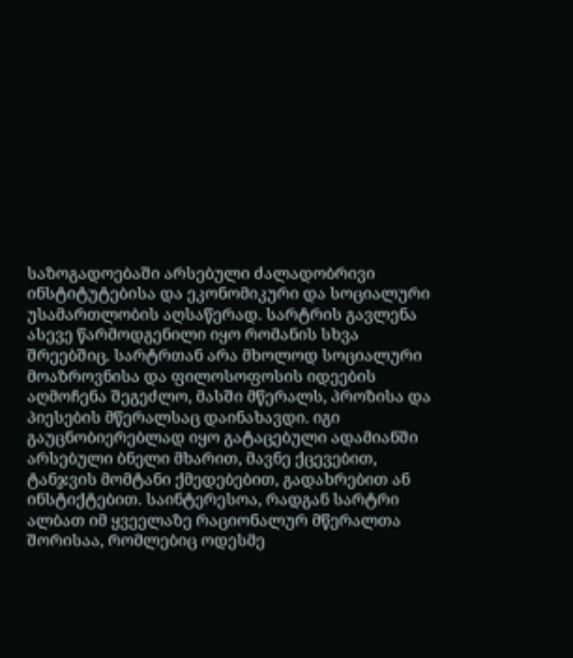საზოგადოებაში არსებული ძალადობრივი ინსტიტუტებისა და ეკონომიკური და სოციალური უსამართლობის აღსაწერად. სარტრის გავლენა ასევე წარმოდგენილი იყო რომანის სხვა შრეებშიც. სარტრთან არა მხოლოდ სოციალური მოაზროვნისა და ფილოსოფოსის იდეების აღმოჩენა შეგეძლო, მასში მწერალს, პროზისა და პიესების მწერალსაც დაინახავდი. იგი გაუცნობიერებლად იყო გატაცებული ადამიანში არსებული ბნელი მხარით, მავნე ქცევებით, ტანჯვის მომტანი ქმედებებით, გადახრებით ან ინსტიქტებით. საინტერესოა, რადგან სარტრი ალბათ იმ ყვეელაზე რაციონალურ მწერალთა შორისაა, რომლებიც ოდესმე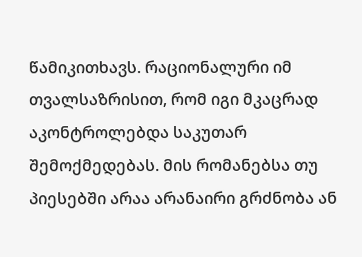წამიკითხავს. რაციონალური იმ თვალსაზრისით, რომ იგი მკაცრად აკონტროლებდა საკუთარ შემოქმედებას. მის რომანებსა თუ პიესებში არაა არანაირი გრძნობა ან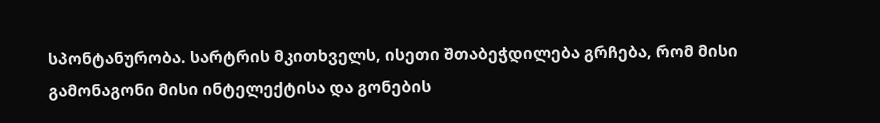სპონტანურობა. სარტრის მკითხველს, ისეთი შთაბეჭდილება გრჩება, რომ მისი გამონაგონი მისი ინტელექტისა და გონების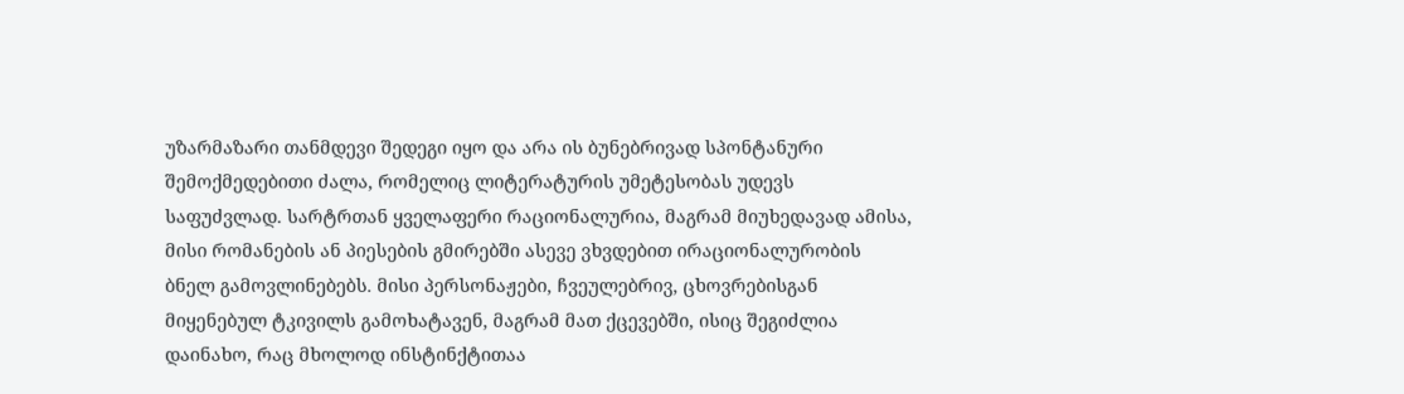უზარმაზარი თანმდევი შედეგი იყო და არა ის ბუნებრივად სპონტანური შემოქმედებითი ძალა, რომელიც ლიტერატურის უმეტესობას უდევს საფუძვლად. სარტრთან ყველაფერი რაციონალურია, მაგრამ მიუხედავად ამისა, მისი რომანების ან პიესების გმირებში ასევე ვხვდებით ირაციონალურობის ბნელ გამოვლინებებს. მისი პერსონაჟები, ჩვეულებრივ, ცხოვრებისგან მიყენებულ ტკივილს გამოხატავენ, მაგრამ მათ ქცევებში, ისიც შეგიძლია დაინახო, რაც მხოლოდ ინსტინქტითაა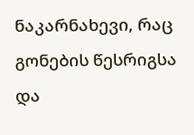ნაკარნახევი, რაც გონების წესრიგსა და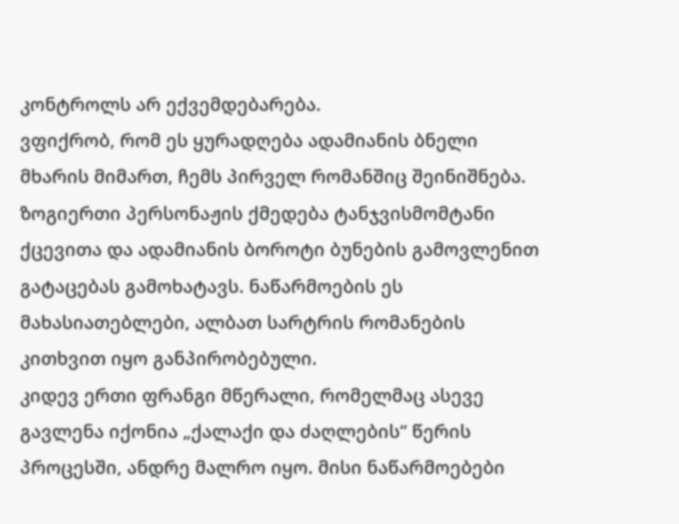კონტროლს არ ექვემდებარება.
ვფიქრობ, რომ ეს ყურადღება ადამიანის ბნელი მხარის მიმართ, ჩემს პირველ რომანშიც შეინიშნება. ზოგიერთი პერსონაჟის ქმედება ტანჯვისმომტანი ქცევითა და ადამიანის ბოროტი ბუნების გამოვლენით გატაცებას გამოხატავს. ნაწარმოების ეს მახასიათებლები, ალბათ სარტრის რომანების კითხვით იყო განპირობებული.
კიდევ ერთი ფრანგი მწერალი, რომელმაც ასევე გავლენა იქონია „ქალაქი და ძაღლების“ წერის პროცესში, ანდრე მალრო იყო. მისი ნაწარმოებები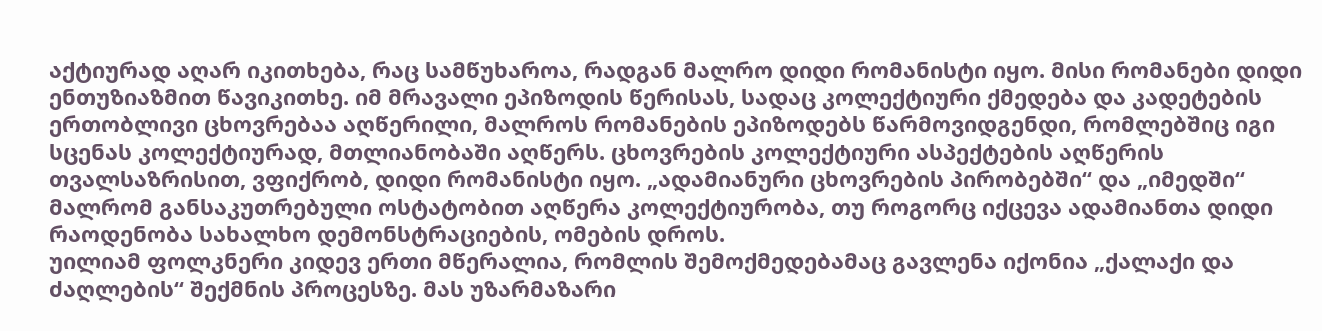აქტიურად აღარ იკითხება, რაც სამწუხაროა, რადგან მალრო დიდი რომანისტი იყო. მისი რომანები დიდი ენთუზიაზმით წავიკითხე. იმ მრავალი ეპიზოდის წერისას, სადაც კოლექტიური ქმედება და კადეტების ერთობლივი ცხოვრებაა აღწერილი, მალროს რომანების ეპიზოდებს წარმოვიდგენდი, რომლებშიც იგი სცენას კოლექტიურად, მთლიანობაში აღწერს. ცხოვრების კოლექტიური ასპექტების აღწერის თვალსაზრისით, ვფიქრობ, დიდი რომანისტი იყო. „ადამიანური ცხოვრების პირობებში“ და „იმედში“ მალრომ განსაკუთრებული ოსტატობით აღწერა კოლექტიურობა, თუ როგორც იქცევა ადამიანთა დიდი რაოდენობა სახალხო დემონსტრაციების, ომების დროს.
უილიამ ფოლკნერი კიდევ ერთი მწერალია, რომლის შემოქმედებამაც გავლენა იქონია „ქალაქი და ძაღლების“ შექმნის პროცესზე. მას უზარმაზარი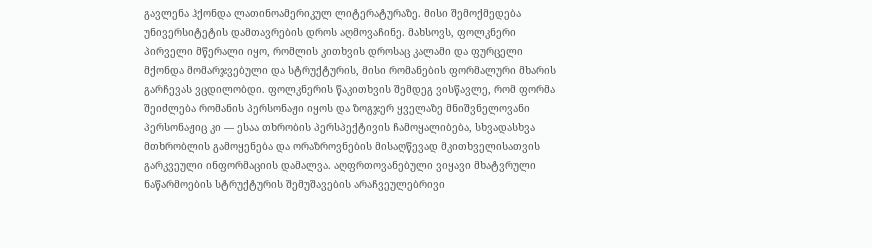გავლენა ჰქონდა ლათინოამერიკულ ლიტერატურაზე. მისი შემოქმედება უნივერსიტეტის დამთავრების დროს აღმოვაჩინე. მახსოვს, ფოლკნერი პირველი მწერალი იყო, რომლის კითხვის დროსაც კალამი და ფურცელი მქონდა მომარჯვებული და სტრუქტურის, მისი რომანების ფორმალური მხარის გარჩევას ვცდილობდი. ფოლკნერის წაკითხვის შემდეგ ვისწავლე, რომ ფორმა შეიძლება რომანის პერსონაჟი იყოს და ზოგჯერ ყველაზე მნიშვნელოვანი პერსონაჟიც კი — ესაა თხრობის პერსპექტივის ჩამოყალიბება, სხვადასხვა მთხრობლის გამოყენება და ორაზროვნების მისაღწევად მკითხველისათვის გარკვეული ინფორმაციის დამალვა. აღფრთოვანებული ვიყავი მხატვრული ნაწარმოების სტრუქტურის შემუშავების არაჩვეულებრივი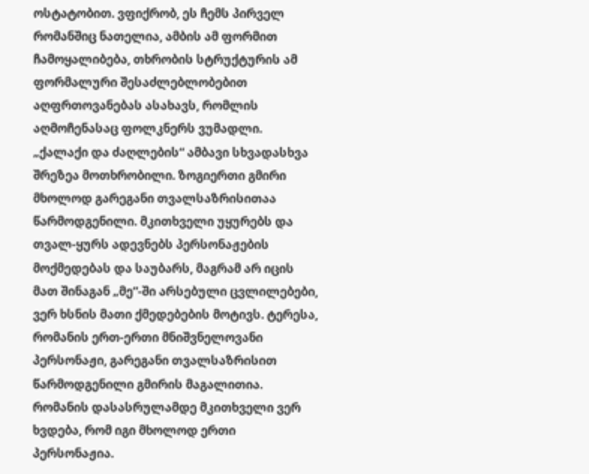ოსტატობით. ვფიქრობ, ეს ჩემს პირველ რომანშიც ნათელია, ამბის ამ ფორმით ჩამოყალიბება, თხრობის სტრუქტურის ამ ფორმალური შესაძლებლობებით აღფრთოვანებას ასახავს, რომლის აღმოჩენასაც ფოლკნერს ვუმადლი.
„ქალაქი და ძაღლების“ ამბავი სხვადასხვა შრეზეა მოთხრობილი. ზოგიერთი გმირი მხოლოდ გარეგანი თვალსაზრისითაა წარმოდგენილი. მკითხველი უყურებს და თვალ-ყურს ადევნებს პერსონაჟების მოქმედებას და საუბარს, მაგრამ არ იცის მათ შინაგან „მე“-ში არსებული ცვლილებები, ვერ ხსნის მათი ქმედებების მოტივს. ტერესა, რომანის ერთ-ერთი მნიშვნელოვანი პერსონაჟი, გარეგანი თვალსაზრისით წარმოდგენილი გმირის მაგალითია. რომანის დასასრულამდე მკითხველი ვერ ხვდება, რომ იგი მხოლოდ ერთი პერსონაჟია.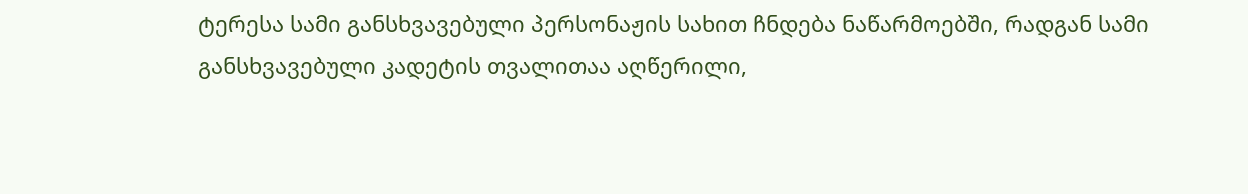ტერესა სამი განსხვავებული პერსონაჟის სახით ჩნდება ნაწარმოებში, რადგან სამი განსხვავებული კადეტის თვალითაა აღწერილი,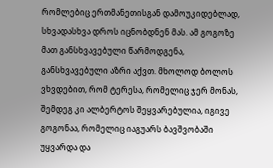რომლებიც ერთმანეთისგან დამოუკიდებლად, სხვადასხვა დროს იცნობდნენ მას. ამ გოგოზე მათ განსხვავებული წარმოდგენა, განსხვავებული აზრი აქვთ. მხოლოდ ბოლოს ვხვდებით, რომ ტერესა, რომელიც ჯერ მონას, შემდეგ კი ალბერტოს შეყვარებულია, იგივე გოგონაა, რომელიც იაგუარს ბავშვობაში უყვარდა და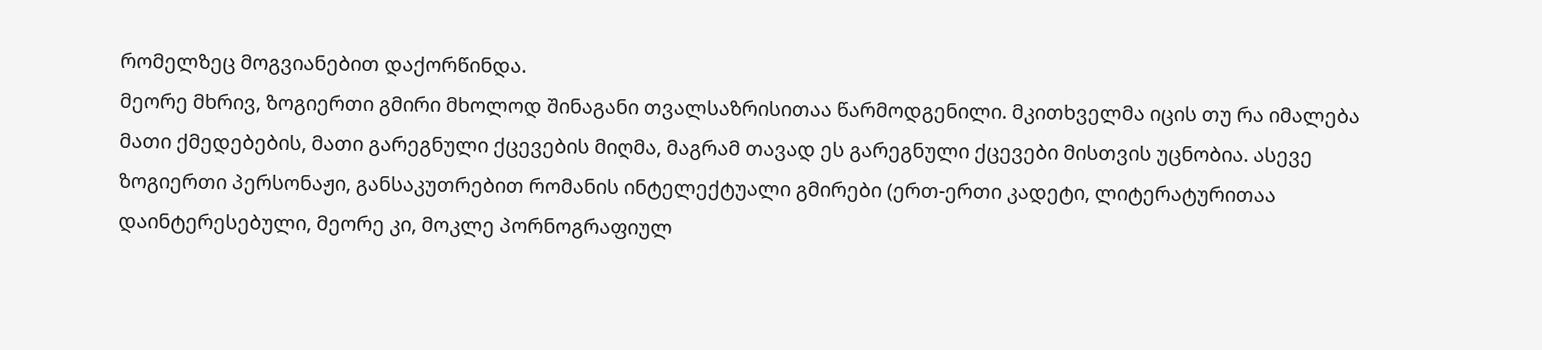რომელზეც მოგვიანებით დაქორწინდა.
მეორე მხრივ, ზოგიერთი გმირი მხოლოდ შინაგანი თვალსაზრისითაა წარმოდგენილი. მკითხველმა იცის თუ რა იმალება მათი ქმედებების, მათი გარეგნული ქცევების მიღმა, მაგრამ თავად ეს გარეგნული ქცევები მისთვის უცნობია. ასევე ზოგიერთი პერსონაჟი, განსაკუთრებით რომანის ინტელექტუალი გმირები (ერთ-ერთი კადეტი, ლიტერატურითაა დაინტერესებული, მეორე კი, მოკლე პორნოგრაფიულ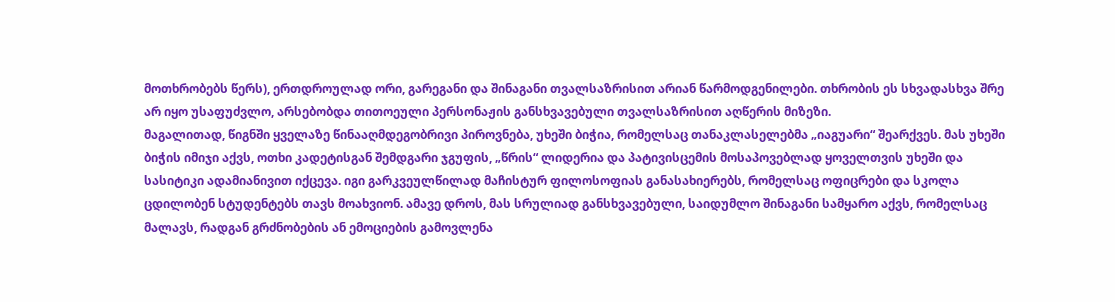მოთხრობებს წერს), ერთდროულად ორი, გარეგანი და შინაგანი თვალსაზრისით არიან წარმოდგენილები. თხრობის ეს სხვადასხვა შრე არ იყო უსაფუძვლო, არსებობდა თითოეული პერსონაჟის განსხვავებული თვალსაზრისით აღწერის მიზეზი.
მაგალითად, წიგნში ყველაზე წინააღმდეგობრივი პიროვნება, უხეში ბიჭია, რომელსაც თანაკლასელებმა „იაგუარი“ შეარქვეს. მას უხეში ბიჭის იმიჯი აქვს, ოთხი კადეტისგან შემდგარი ჯგუფის, „წრის“ ლიდერია და პატივისცემის მოსაპოვებლად ყოველთვის უხეში და სასიტიკი ადამიანივით იქცევა. იგი გარკვეულწილად მაჩისტურ ფილოსოფიას განასახიერებს, რომელსაც ოფიცრები და სკოლა ცდილობენ სტუდენტებს თავს მოახვიონ. ამავე დროს, მას სრულიად განსხვავებული, საიდუმლო შინაგანი სამყარო აქვს, რომელსაც მალავს, რადგან გრძნობების ან ემოციების გამოვლენა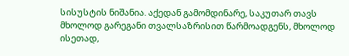სისუსტის ნიშანია. აქედან გამომდინარე, საკუთარ თავს მხოლოდ გარეგანი თვალსაზრისით წარმოადგენს, მხოლოდ ისეთად,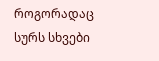როგორადაც სურს სხვები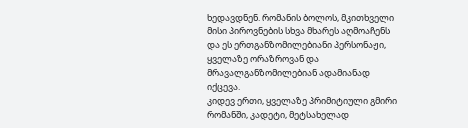ხედავდნენ. რომანის ბოლოს, მკითხველი მისი პიროვნების სხვა მხარეს აღმოაჩენს და ეს ერთგანზომილებიანი პერსონაჟი, ყველაზე ორაზროვან და მრავალგანზომილებიან ადამიანად იქცევა.
კიდევ ერთი, ყველაზე პრიმიტიული გმირი რომანში, კადეტი, მეტსახელად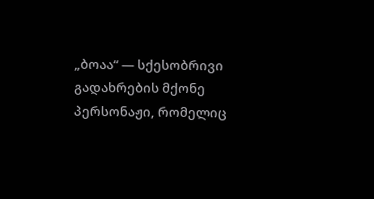„ბოაა“ — სქესობრივი გადახრების მქონე პერსონაჟი, რომელიც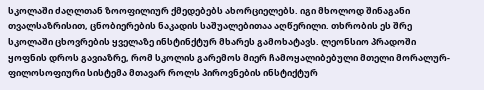სკოლაში ძაღლთან ზოოფილიურ ქმედებებს ახორციელებს. იგი მხოლოდ შინაგანი თვალსაზრისით, ცნობიერების ნაკადის საშუალებითაა აღწერილი. თხრობის ეს შრე სკოლაში ცხოვრების ყველაზე ინსტინქტურ მხარეს გამოხატავს. ლეონსიო პრადოში ყოფნის დროს გავიაზრე, რომ სკოლის გარემოს მიერ ჩამოყალიბებული მთელი მორალურ-ფილოსოფიური სისტემა მთავარ როლს პიროვნების ინსტიქტურ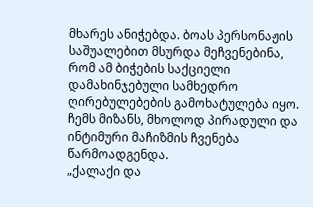მხარეს ანიჭებდა. ბოას პერსონაჟის საშუალებით მსურდა მეჩვენებინა, რომ ამ ბიჭების საქციელი დამახინჯებული სამხედრო ღირებულებების გამოხატულება იყო. ჩემს მიზანს, მხოლოდ პირადული და ინტიმური მაჩიზმის ჩვენება წარმოადგენდა.
„ქალაქი და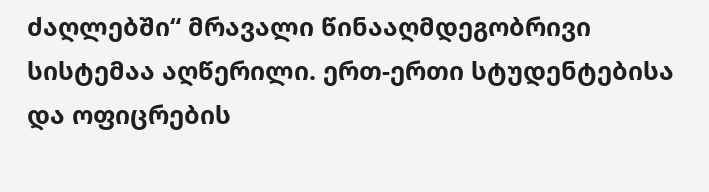ძაღლებში“ მრავალი წინააღმდეგობრივი სისტემაა აღწერილი. ერთ-ერთი სტუდენტებისა და ოფიცრების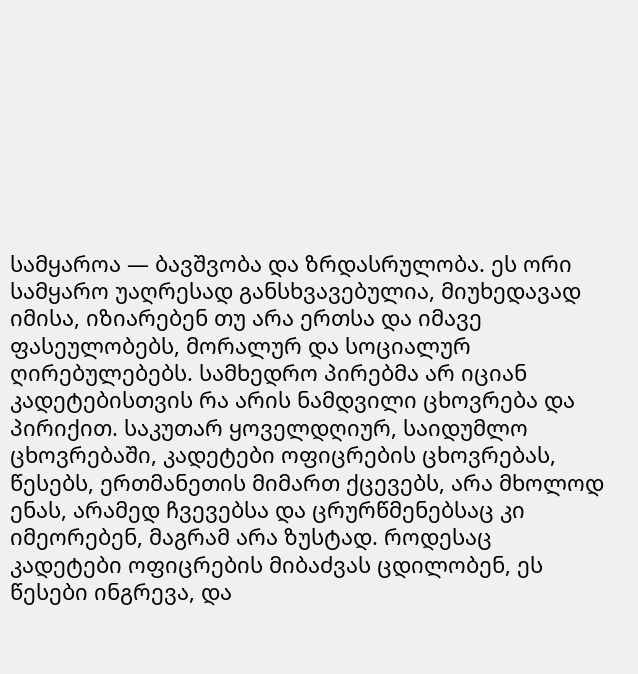სამყაროა — ბავშვობა და ზრდასრულობა. ეს ორი სამყარო უაღრესად განსხვავებულია, მიუხედავად იმისა, იზიარებენ თუ არა ერთსა და იმავე ფასეულობებს, მორალურ და სოციალურ ღირებულებებს. სამხედრო პირებმა არ იციან კადეტებისთვის რა არის ნამდვილი ცხოვრება და პირიქით. საკუთარ ყოველდღიურ, საიდუმლო ცხოვრებაში, კადეტები ოფიცრების ცხოვრებას, წესებს, ერთმანეთის მიმართ ქცევებს, არა მხოლოდ ენას, არამედ ჩვევებსა და ცრურწმენებსაც კი იმეორებენ, მაგრამ არა ზუსტად. როდესაც კადეტები ოფიცრების მიბაძვას ცდილობენ, ეს წესები ინგრევა, და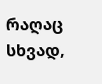რაღაც სხვად,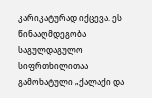კარიკატურად იქცევა. ეს წინააღმდეგობა საგულდაგულო სიფრთხილითაა გამოხატული „ქალაქი და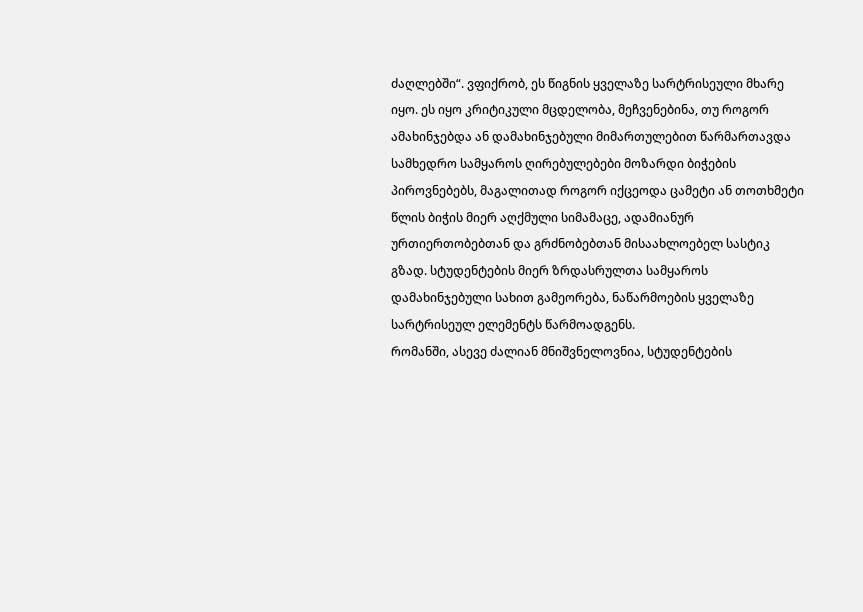ძაღლებში“. ვფიქრობ, ეს წიგნის ყველაზე სარტრისეული მხარე იყო. ეს იყო კრიტიკული მცდელობა, მეჩვენებინა, თუ როგორ ამახინჯებდა ან დამახინჯებული მიმართულებით წარმართავდა სამხედრო სამყაროს ღირებულებები მოზარდი ბიჭების პიროვნებებს, მაგალითად როგორ იქცეოდა ცამეტი ან თოთხმეტი წლის ბიჭის მიერ აღქმული სიმამაცე, ადამიანურ ურთიერთობებთან და გრძნობებთან მისაახლოებელ სასტიკ გზად. სტუდენტების მიერ ზრდასრულთა სამყაროს დამახინჯებული სახით გამეორება, ნაწარმოების ყველაზე სარტრისეულ ელემენტს წარმოადგენს.
რომანში, ასევე ძალიან მნიშვნელოვნია, სტუდენტების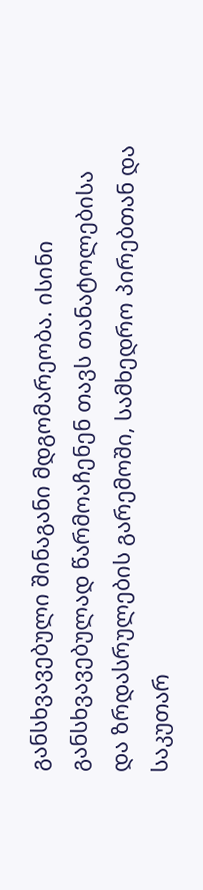განსხვავებული შინაგანი მდგომარეობა. ისინი განსხვავებულად წარმოაჩენენ თავს თანატოლებისა და ზრდასრულების გარემოში, სამხედრო პირებთან და საკუთარ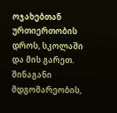ოჯახებთან ურთიერთობის დროს, სკოლაში და მის გარეთ. შინაგანი მდგომარეობის,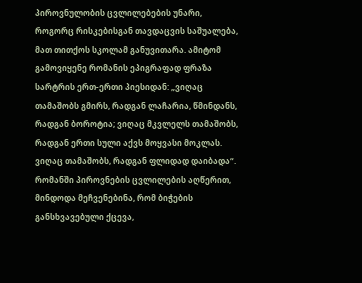პიროვნულობის ცვლილებების უნარი, როგორც რისკებისგან თავდაცვის საშუალება, მათ თითქოს სკოლამ განუვითარა. ამიტომ გამოვიყენე რომანის ეპიგრაფად ფრაზა სარტრის ერთ-ერთი პიესიდან: „ვიღაც თამაშობს გმირს, რადგან ლაჩარია, წმინდანს, რადგან ბოროტია; ვიღაც მკვლელს თამაშობს, რადგან ერთი სული აქვს მოყვასი მოკლას. ვიღაც თამაშობს, რადგან ფლიდად დაიბადა“.
რომანში პიროვნების ცვლილების აღწერით, მინდოდა მეჩვენებინა, რომ ბიჭების განსხვავებული ქცევა,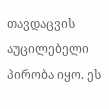თავდაცვის აუცილებელი პირობა იყო. ეს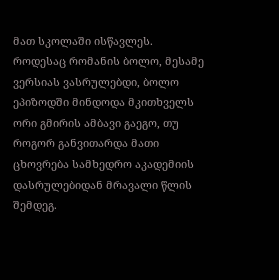მათ სკოლაში ისწავლეს. როდესაც რომანის ბოლო, მესამე ვერსიას ვასრულებდი, ბოლო ეპიზოდში მინდოდა მკითხველს ორი გმირის ამბავი გაეგო, თუ როგორ განვითარდა მათი ცხოვრება სამხედრო აკადემიის დასრულებიდან მრავალი წლის შემდეგ.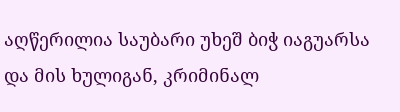აღწერილია საუბარი უხეშ ბიჭ იაგუარსა და მის ხულიგან, კრიმინალ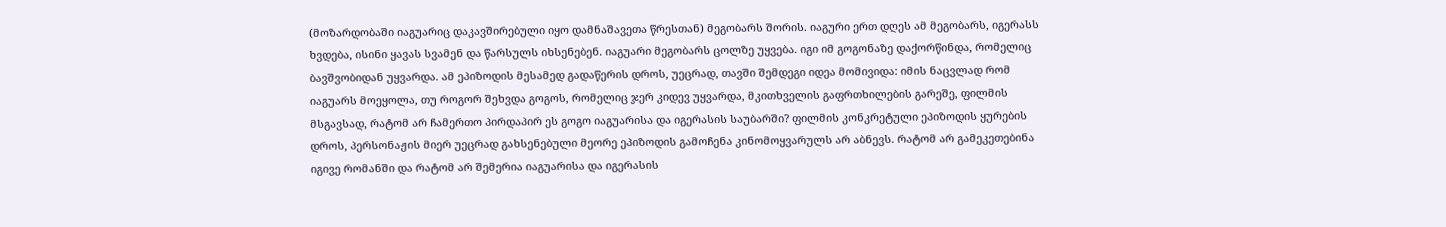(მოზარდობაში იაგუარიც დაკავშირებული იყო დამნაშავეთა წრესთან) მეგობარს შორის. იაგური ერთ დღეს ამ მეგობარს, იგერასს ხვდება, ისინი ყავას სვამენ და წარსულს იხსენებენ. იაგუარი მეგობარს ცოლზე უყვება. იგი იმ გოგონაზე დაქორწინდა, რომელიც ბავშვობიდან უყვარდა. ამ ეპიზოდის მესამედ გადაწერის დროს, უეცრად, თავში შემდეგი იდეა მომივიდა: იმის ნაცვლად რომ იაგუარს მოეყოლა, თუ როგორ შეხვდა გოგოს, რომელიც ჯერ კიდევ უყვარდა, მკითხველის გაფრთხილების გარეშე, ფილმის მსგავსად, რატომ არ ჩამერთო პირდაპირ ეს გოგო იაგუარისა და იგერასის საუბარში? ფილმის კონკრეტული ეპიზოდის ყურების დროს, პერსონაჟის მიერ უეცრად გახსენებული მეორე ეპიზოდის გამოჩენა კინომოყვარულს არ აბნევს. რატომ არ გამეკეთებინა იგივე რომანში და რატომ არ შემერია იაგუარისა და იგერასის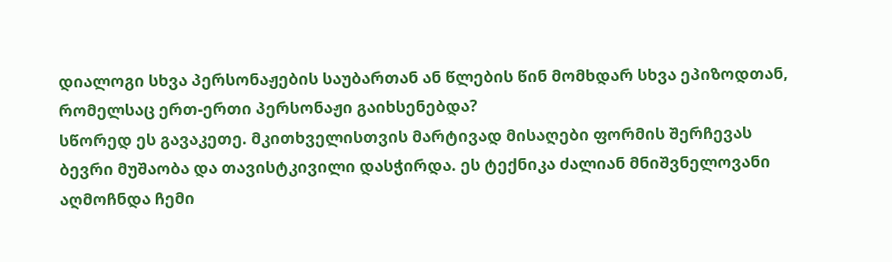დიალოგი სხვა პერსონაჟების საუბართან ან წლების წინ მომხდარ სხვა ეპიზოდთან, რომელსაც ერთ-ერთი პერსონაჟი გაიხსენებდა?
სწორედ ეს გავაკეთე. მკითხველისთვის მარტივად მისაღები ფორმის შერჩევას ბევრი მუშაობა და თავისტკივილი დასჭირდა. ეს ტექნიკა ძალიან მნიშვნელოვანი აღმოჩნდა ჩემი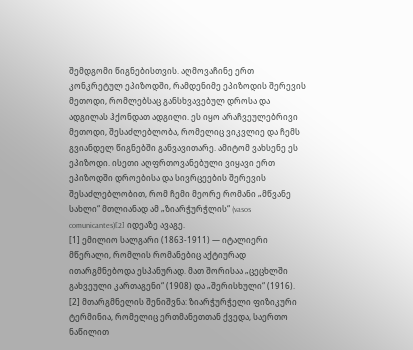შემდგომი წიგნებისთვის. აღმოვაჩინე ერთ კონკრეტულ ეპიზოდში, რამდენიმე ეპიზოდის შერევის მეთოდი, რომლებსაც განსხვავებულ დროსა და ადგილას ჰქონდათ ადგილი. ეს იყო არაჩვეულებრივი მეთოდი, შესაძლებლობა, რომელიც ვიკვლიე და ჩემს გვიანდელ წიგნებში განვავითარე. ამიტომ ვახსენე ეს ეპიზოდი. ისეთი აღფრთოვანებული ვიყავი ერთ ეპიზოდში დროებისა და სივრცეების შერევის შესაძლებლობით, რომ ჩემი მეორე რომანი „მწვანე სახლი“ მთლიანად ამ „ზიარჭურჭლის“ (vasos comunicantes)[2] იდეაზე ავაგე.
[1] ემილიო სალგარი (1863-1911) — იტალიერი მწერალი, რომლის რომანებიც აქტიურად ითარგმნებოდა ესპანურად. მათ შორისაა „ცეცხლში გახვეული კართაგენი“ (1908) და „შერისხული“ (1916).
[2] მთარგმნელის შენიშვნა: ზიარჭურჭელი ფიზიკური ტერმინია, რომელიც ერთმანეთთან ქვედა, საერთო ნაწილით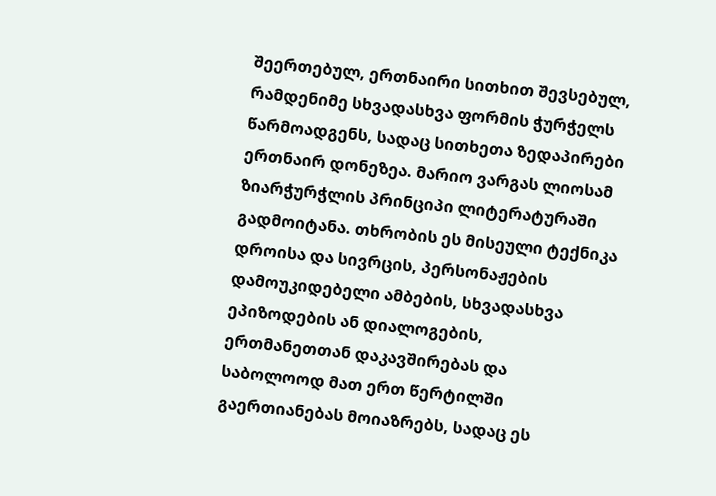შეერთებულ, ერთნაირი სითხით შევსებულ, რამდენიმე სხვადასხვა ფორმის ჭურჭელს წარმოადგენს, სადაც სითხეთა ზედაპირები ერთნაირ დონეზეა. მარიო ვარგას ლიოსამ ზიარჭურჭლის პრინციპი ლიტერატურაში გადმოიტანა. თხრობის ეს მისეული ტექნიკა დროისა და სივრცის, პერსონაჟების დამოუკიდებელი ამბების, სხვადასხვა ეპიზოდების ან დიალოგების, ერთმანეთთან დაკავშირებას და საბოლოოდ მათ ერთ წერტილში გაერთიანებას მოიაზრებს, სადაც ეს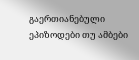გაერთიანებული ეპიზოდები თუ ამბები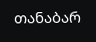თანაბარ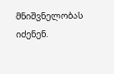მნიშვნელობას იძენენ.